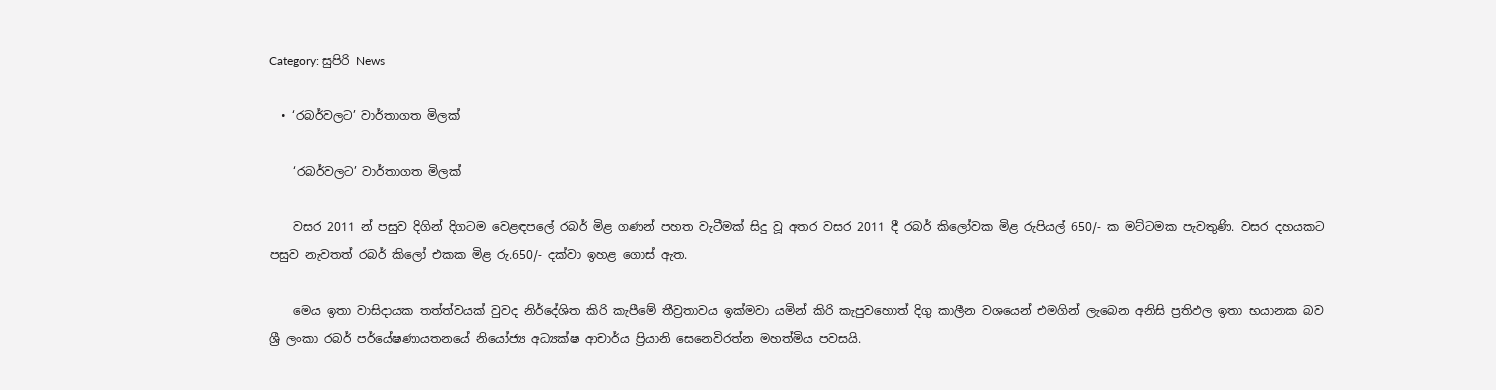Category: සුපිරි News

  • ‘රබර්වලට’ වාර්තාගත මිලක්

    ‘රබර්වලට’ වාර්තාගත මිලක්

    වසර 2011 න් පසුව දිගින් දිගටම වෙළඳපලේ රබර් මිළ ගණන් පහත වැටීමක් සිදු වූ අතර වසර 2011 දී රබර් කිලෝවක මිළ රුපියල් 650/- ක මට්ටමක පැවතුණි. වසර දහයකට පසුව නැවතත් රබර් කිලෝ එකක මිළ රු.650/- දක්වා ඉහළ ගොස් ඇත.

    මෙය ඉතා වාසිදායක තත්ත්වයක් වුවද නිර්දේශිත කිරි කැපීමේ තීව්‍රතාවය ඉක්මවා යමින් කිරි කැපුවහොත් දිගු කාලීන වශයෙන් එමගින් ලැබෙන අනිසි ප්‍රතිඵල ඉතා භයානක බව ශ්‍රී ලංකා රබර් පර්යේෂණායතනයේ නියෝජ්‍ය අධ්‍යක්ෂ ආචාර්ය ප්‍රියානි සෙනෙවිරත්න මහත්මිය පවසයි.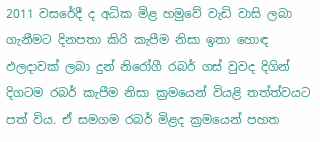2011 වසරේදී ද අධික මිළ හමුවේ වැඩි වාසි ලබා ගැනීමට දිනපතා කිරි කැපීම නිසා ඉතා හොඳ ඵලදාවක් ලබා දුන් නිරෝගී රබර් ගස් වුවද දිගින් දිගටම රබර් කැපීම නිසා ක්‍රමයෙන් වියළි තත්ත්වයට පත් විය. ඒ සමගම රබර් මිළද ක්‍රමයෙන් පහත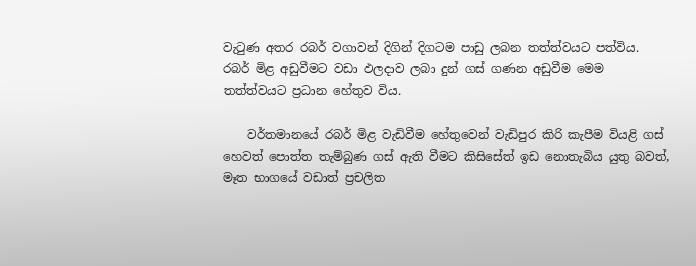වැටුණ අතර රබර් වගාවන් දිගින් දිගටම පාඩු ලබන තත්ත්වයට පත්විය. රබර් මිළ අඩුවීමට වඩා ඵලදාව ලබා දුන් ගස් ගණන අඩුවීම මෙම තත්ත්වයට ප්‍රධාන හේතුව විය.

    වර්තමානයේ රබර් මිළ වැඩිවීම හේතුවෙන් වැඩිපුර කිරි කැපීම වියළි ගස් හෙවත් පොත්ත තැම්බුණ ගස් ඇති වීමට කිසිසේත් ඉඩ නොතැබිය යුතු බවත්, මෑත භාගයේ වඩාත් ප්‍රචලිත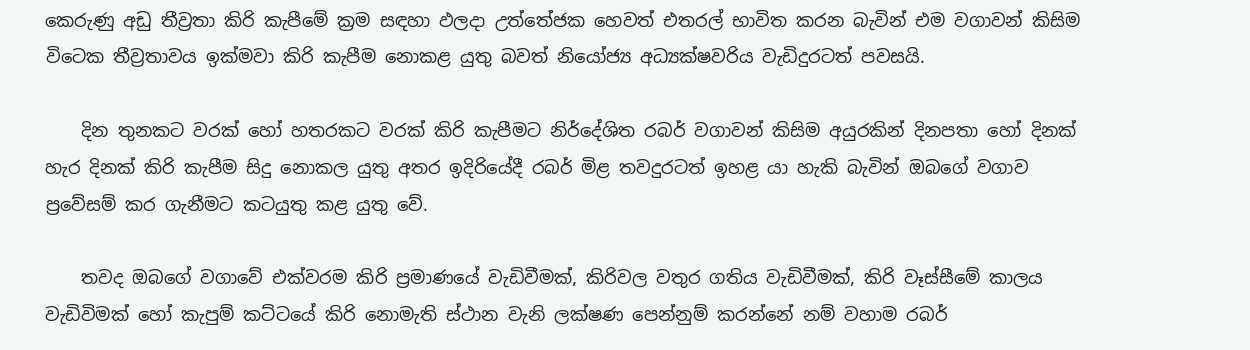කෙරුණු අඩු තීව්‍රතා කිරි කැපීමේ ක්‍රම සඳහා ඵලදා උත්තේජක හෙවත් එතරල් භාවිත කරන බැවින් එම වගාවන් කිසිම විටෙක තීව්‍රතාවය ඉක්මවා කිරි කැපීම නොකළ යුතු බවත් නියෝජ්‍ය අධ්‍යක්ෂවරිය වැඩිදුරටත් පවසයි.

    දින තුනකට වරක් හෝ හතරකට වරක් කිරි කැපීමට නිර්දේශිත රබර් වගාවන් කිසිම අයුරකින් දිනපතා හෝ දිනක් හැර දිනක් කිරි කැපීම සිදු නොකල යුතු අතර ඉදිරියේදී රබර් මිළ තවදුරටත් ඉහළ යා හැකි බැවින් ඔබගේ වගාව ප්‍රවේසම් කර ගැනීමට කටයුතු කළ යුතු වේ.

    තවද ඔබගේ වගාවේ එක්වරම කිරි ප්‍රමාණයේ වැඩිවීමක්, කිරිවල වතුර ගතිය වැඩිවීමක්, කිරි වෑස්සීමේ කාලය වැඩිවිමක් හෝ කැපුම් කට්ටයේ කිරි නොමැති ස්ථාන වැනි ලක්ෂණ පෙන්නුම් කරන්නේ නම් වහාම රබර්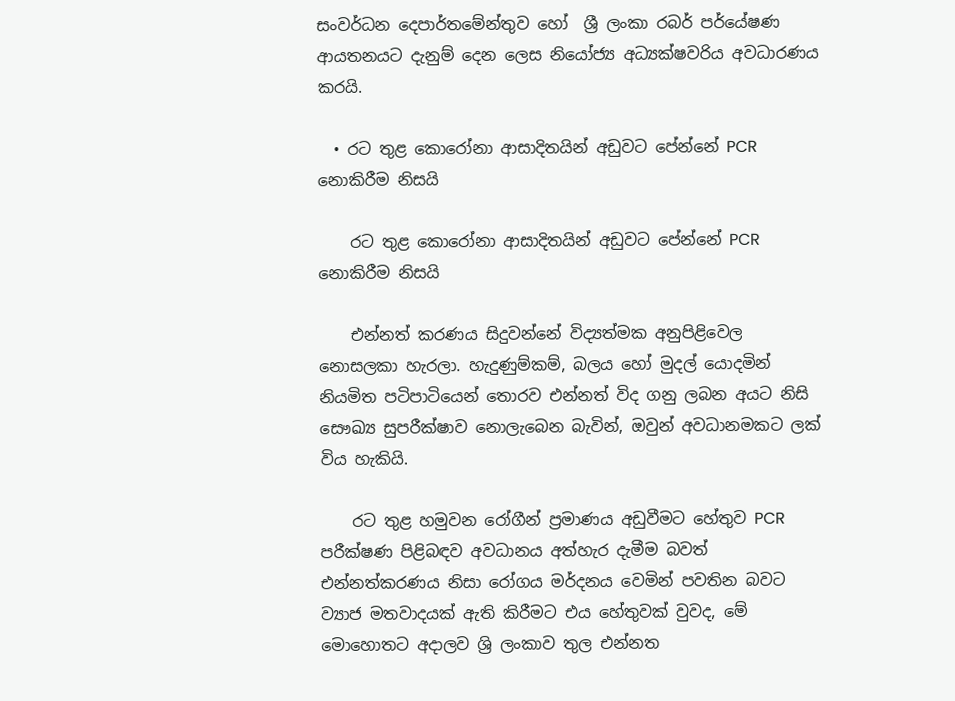සංවර්ධන දෙපාර්තමේන්තුව හෝ  ශ්‍රී ලංකා රබර් පර්යේෂණ ආයතනයට දැනුම් දෙන ලෙස නියෝජ්‍ය අධ්‍යක්ෂවරිය අවධාරණය කරයි.

  • රට තුළ කොරෝනා ආසාදිතයින් අඩුවට පේන්නේ PCR නොකිරීම නිසයි

    රට තුළ කොරෝනා ආසාදිතයින් අඩුවට පේන්නේ PCR නොකිරීම නිසයි

    එන්නත් කරණය සිදුවන්නේ විද්‍යත්මක අනුපිළිවෙල නොසලකා හැරලා. හැදුණුම්කම්, බලය හෝ මුදල් යොදමින් නියමිත පටිපාටියෙන් තොරව එන්නත් විද ගනු ලබන අයට නිසි සෞඛ්‍ය සුපරීක්ෂාව නොලැබෙන බැවින්, ඔවුන් අවධානමකට ලක් විය හැකියි.

    රට තුළ හමුවන රෝගීන් ප්‍රමාණය අඩුවීමට හේතුව PCR පරීක්ෂණ පිළිබඳව අවධානය අත්හැර දැමීම බවත් එන්නත්කරණය නිසා රෝගය මර්දනය වෙමින් පවතින බවට ව්‍යාජ මතවාදයක් ඇති කිරීමට එය හේතුවක් වුවද, මේ මොහොතට අදාලව ශ්‍රි ලංකාව තුල එන්නත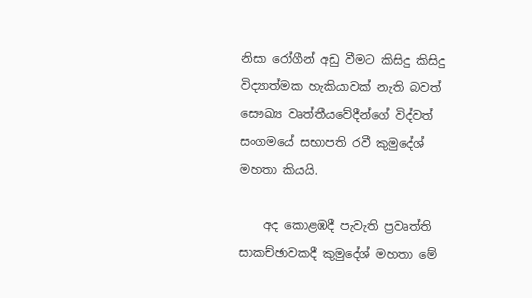නිසා රෝගීන් අඩු වීමට කිසිදු කිසිදු විද්‍යාත්මක හැකියාවක් නැති බවත් සෞඛ්‍ය වෘත්තීයවේදීන්ගේ විද්වත් සංගමයේ සභාපති රවී කුමුදේශ් මහතා කියයි.

    අද කොළඹදී පැවැති ප්‍රවෘත්ති සාකච්ඡාවකදී කුමුදේශ් මහතා මේ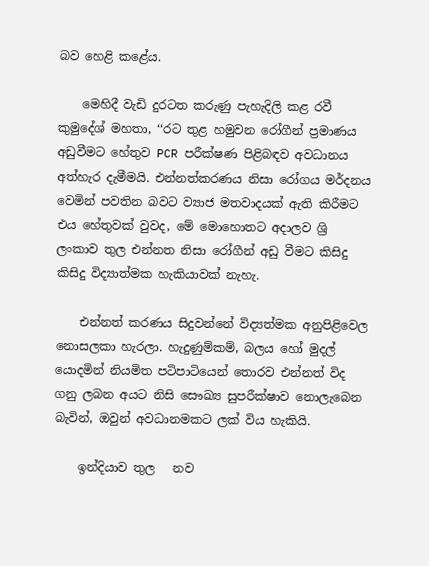බව හෙළි කළේය.

    මෙහිදී වැඩි දුරටත කරුණු පැහැදිලි කළ රවී කුමුදේශ් මහතා, ‘‘රට තුළ හමුවන රෝගීන් ප්‍රමාණය අඩුවීමට හේතුව PCR පරීක්ෂණ පිළිබඳව අවධානය අත්හැර දැමීමයි. එන්නත්කරණය නිසා රෝගය මර්දනය වෙමින් පවතින බවට ව්‍යාජ මතවාදයක් ඇති කිරීමට එය හේතුවක් වුවද, මේ මොහොතට අදාලව ශ්‍රි ලංකාව තුල එන්නත නිසා රෝගීන් අඩු වීමට කිසිදු කිසිදු විද්‍යාත්මක හැකියාවක් නැහැ.

    එන්නත් කරණය සිදුවන්නේ විද්‍යත්මක අනුපිළිවෙල නොසලකා හැරලා. හැදුණුම්කම්, බලය හෝ මුදල් යොදමින් නියමිත පටිපාටියෙන් තොරව එන්නත් විද ගනු ලබන අයට නිසි සෞඛ්‍ය සුපරීක්ෂාව නොලැබෙන බැවින්, ඔවුන් අවධානමකට ලක් විය හැකියි.

    ඉන්දියාව තුල   නව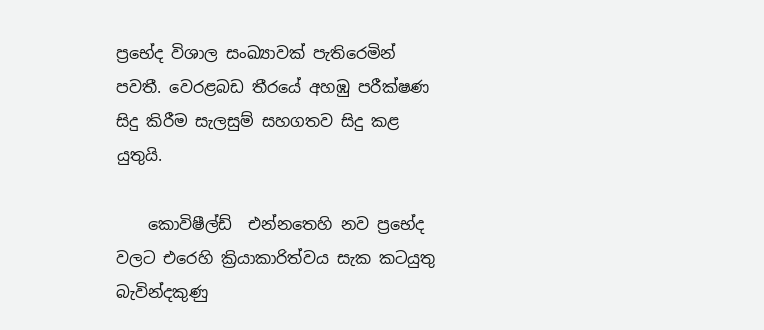ප්‍රභේද විශාල සංඛ්‍යාවක් පැතිරෙමින් පවතී. වෙරළබඩ තීරයේ අහඹු පරීක්ෂණ සිදු කිරීම සැලසුම් සහගතව සිදු කළ යුතුයි.

    කොවිෂීල්ඩ්  එන්නතෙහි නව ප්‍රභේද වලට එරෙහි ක්‍රියාකාරිත්වය සැක කටයුතු බැවින්දකුණු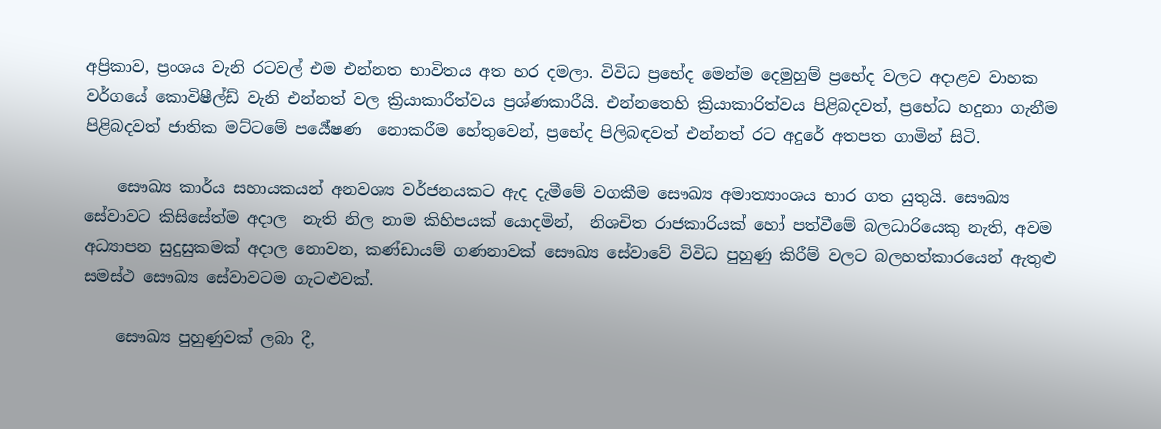අප්‍රිකාව, ප්‍රංශය වැනි රටවල් එම එන්නත භාවිතය අත හර දමලා. විවිධ ප්‍රභේද මෙන්ම දෙමුහුම් ප්‍රභේද වලට අදාළව වාහක වර්ගයේ කොවිෂීල්ඩ් වැනි එන්නත් වල ක්‍රියාකාරීත්වය ප්‍රශ්ණකාරීයි. එන්නතෙහි ක්‍රියාකාරිත්වය පිළිබදවත්, ප්‍රභේධ හදුනා ගැනීම පිළිබදවත් ජාතික මට්ටමේ පර්‍යේෂණ  නොකරීම හේතුවෙන්, ප්‍රභේද පිලිබඳවත් එන්නත් රට අදුරේ අතපත ගාමින් සිටි.

    සෞඛ්‍ය කාර්ය සහායකයන් අනවශ්‍ය වර්ජනයකට ඇද දැමීමේ වගකීම සෞඛ්‍ය අමාත්‍යාංශය භාර ගත යුතුයි. සෞඛ්‍ය සේවාවට කිසිසේත්ම අදාල  නැති නිල නාම කිහිපයක් යොදමින්,  නිශචිත රාජකාරියක් හෝ පත්වීමේ බලධාරියෙකු නැති, අවම අධ්‍යාපන සුදුසුකමක් අදාල නොවන, කණ්ඩායම් ගණනාවක් සෞඛ්‍ය සේවාවේ විවිධ පුහුණු කිරීම් වලට බලහත්කාරයෙන් ඇතුළු සමස්ථ සෞඛ්‍ය සේවාවටම ගැටළුවක්.

    සෞඛ්‍ය පුහුණුවක් ලබා දී,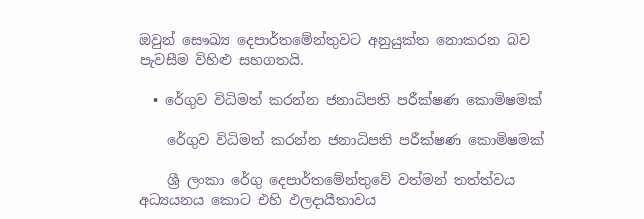ඔවුන් සෞඛ්‍ය දෙපාර්තමේන්තුවට අනුයුක්ත නොකරන බව පැවසීම විහිළු සහගතයි.

  • රේගුව විධිමත් කරන්න ජනාධිපති පරීක්ෂණ කොමිෂමක්

    රේගුව විධිමත් කරන්න ජනාධිපති පරීක්ෂණ කොමිෂමක්

    ශ්‍රී ලංකා රේගු දෙපාර්තමේන්තුවේ වත්මන් තත්ත්වය අධ්‍යයනය කොට එහි ඵලදායීතාවය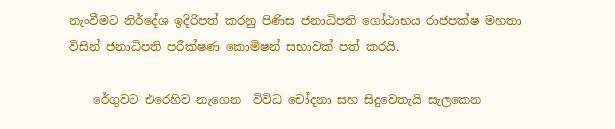නැංවීමට නිර්දේශ ඉදිරිපත් කරනු පිණිස ජනාධිපති ගෝඨාභය රාජපක්ෂ මහතා විසින් ජනාධිපති පරීක්ෂණ කොමිෂන් සභාවක් පත් කරයි.

    රේගුවට එරෙහිව නැගෙන  විවිධ චෝදනා සහ සිදුවෙතැයි සැලකෙන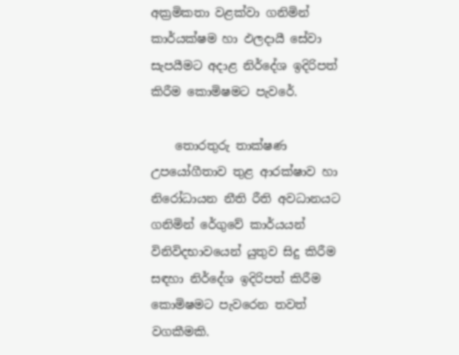අක්‍රමිකතා වළක්වා ගනිමින් කාර්යක්ෂම හා ඵලදායී සේවා සැපයීමට අදාළ නිර්දේශ ඉදිරිපත් කිරීම කොමිෂමට පැවරේ.

    තොරතුරු තාක්ෂණ උපයෝගීතාව තුළ ආරක්ෂාව හා නිරෝධායන නීති රීති අවධානයට ගනිමින් රේගුවේ කාර්යයන් විනිවිදභාවයෙන් යුතුව සිදු කිරීම සඳහා නිර්දේශ ඉදිරිපත් කිරීම කොමිෂමට පැවරෙන තවත් වගකීමකි.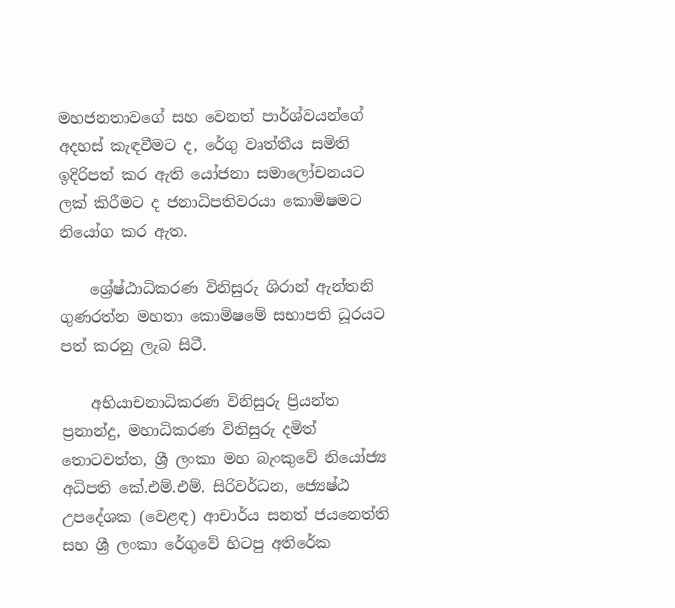මහජනතාවගේ සහ වෙනත් පාර්ශ්වයන්ගේ අදහස් කැඳවීමට ද, රේගු වෘත්තීය සමිති ඉදිරිපත් කර ඇති යෝජනා සමාලෝචනයට ලක් කිරීමට ද ජනාධිපතිවරයා කොමිෂමට නියෝග කර ඇත.

    ශ්‍රේෂ්ඨාධිකරණ විනිසුරු ශිරාන් ඇන්තනි ගුණරත්න මහතා කොමිෂමේ සභාපති ධූරයට පත් කරනු ලැබ සිටී.

    අභියාචනාධිකරණ විනිසුරු ප්‍රියන්ත ප්‍රනාන්දු, මහාධිකරණ විනිසුරු දමිත් තොටවත්ත, ශ්‍රී ලංකා මහ බැංකුවේ නියෝජ්‍ය අධිපති කේ.එම්.එම්. සිරිවර්ධන, ජ්‍යෙෂ්ඨ උපදේශක (වෙළඳ) ආචාර්ය සනත් ජයනෙත්ති සහ ශ්‍රී ලංකා රේගුවේ හිටපු අතිරේක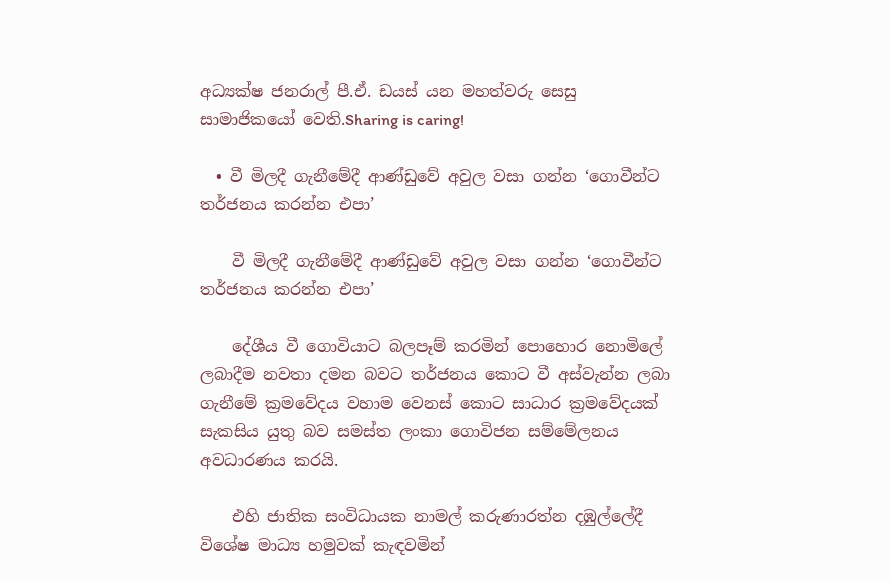අධ්‍යක්ෂ ජනරාල් පී.ඒ. ඩයස් යන මහත්වරු සෙසු සාමාජිකයෝ වෙති.Sharing is caring!

  • වී මිලදී ගැනීමේදී ආණ්ඩුවේ අවුල වසා ගන්න ‘ගොවීන්ට තර්ජනය කරන්න එපා’

    වී මිලදී ගැනීමේදී ආණ්ඩුවේ අවුල වසා ගන්න ‘ගොවීන්ට තර්ජනය කරන්න එපා’

    දේශීය වී ගොවියාට බලපෑම් කරමින් පොහොර නොමිලේ ලබාදීම නවතා දමන බවට තර්ජනය කොට වී අස්වැන්න ලබා ගැනීමේ ක්‍රමවේදය වහාම වෙනස් කොට සාධාර ක්‍රමවේදයක් සැකසිය යුතු බව සමස්ත ලංකා ගොවිජන සම්මේලනය අවධාරණය කරයි.

    එහි ජාතික සංවිධායක නාමල් කරුණාරත්න දඹුල්ලේදී විශේෂ මාධ්‍ය හමුවක් කැ‍ඳවමින්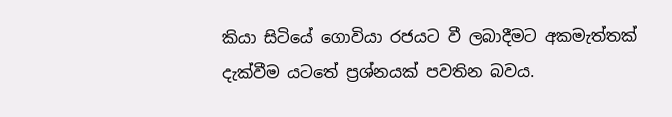කියා සිටියේ ගොවියා රජයට වී ලබාදීමට අකමැත්තක් දැක්වීම යටතේ ප්‍රශ්නයක් පවතින බවය.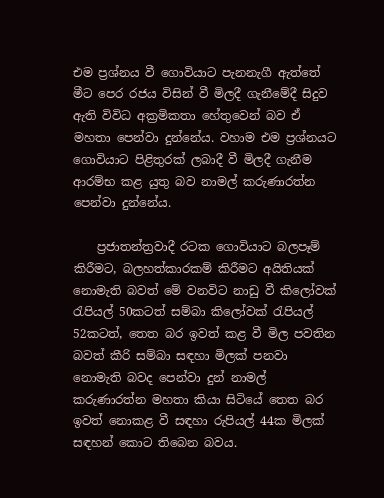එම ප්‍රශ්නය වී ගොවියාට පැනනැගී ඇත්තේ මීට පෙර රජය විසින් වී මිලදී ගැනීමේදී සිදුව ඇති විවිධ අක්‍රමිකතා හේතුවෙන් බව ඒ මහතා පෙන්වා දුන්නේය. වහාම එම ප්‍රශ්නයට ගොවියාට පිළිතුරක් ලබාදී වී මිලදී ගැනීම ආරම්භ කළ යුතු බව නාමල් කරුණාරත්න පෙන්වා දුන්නේය.

    ප්‍රජාතන්ත්‍රවාදී රටක ගොවියාට බලපෑම් කිරීමට, බලහත්කාරකම් කිරීමට අයිතියක් නොමැති බවත් මේ වනවිට නාඩු වී කිලෝවක් රැපියල් 50කටත් සම්බා කිලෝවක් රැපියල් 52කටත්, තෙත බර ඉවත් කළ වී මිල පවතින බවත් කීරි සම්බා සඳහා මිලක් පනවා නොමැති බවද පෙන්වා දුන් නාමල් කරුණාරත්න මහතා කියා සිටියේ තෙත බර ඉවත් නොකළ වී සඳහා රුපියල් 44ක මිලක් සඳහන් කොට තිබෙන බවය.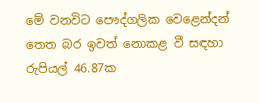මේ වනවිට පෞද්ගලික වෙළෙන්දන් තෙත බර ඉවත් නොකළ වී සඳහා රුපියල් 46.87ක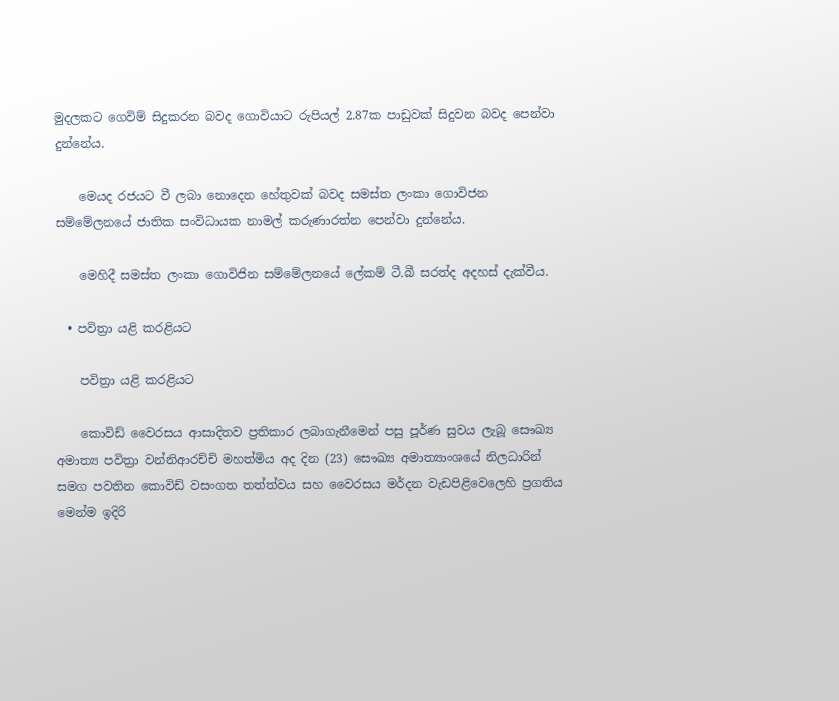මුදලකට ගෙවිම් සිදුකරන බවද ගොවියාට රුපියල් 2.87ක පාඩුවක් සිදුවන බවද පෙන්වා දුන්නේය.

    මෙයද රජයට වී ලබා නොදෙන හේතුවක් බවද සමස්ත ලංකා ගොවිජන සම්මේලනයේ ජාතික සංවිධායක නාමල් කරුණාරත්න පෙන්වා දුන්නේය.

    මෙහිදී සමස්ත ලංකා ගොවිජින සම්මේලනයේ ලේකම් ටී.බී සරත්ද අදහස් දැක්වීය.

  • පවිත්‍රා යළි කරළියට

    පවිත්‍රා යළි කරළියට

    කොවිඩ් වෛරසය ආසාදිතව ප්‍රතිකාර ලබාගැනීමෙන් පසු පූර්ණ සුවය ලැබූ සෞඛ්‍ය අමාත්‍ය පවිත්‍රා වන්නිආරච්චි මහත්මිය අද දින (23) සෞඛ්‍ය අමාත්‍යාංශයේ නිලධාරින් සමග පවතින කොවිඩ් වසංගත තත්ත්වය සහ වෛරසය මර්දන වැඩපිළිවෙලෙහි ප්‍රගතිය මෙන්ම ඉදිරි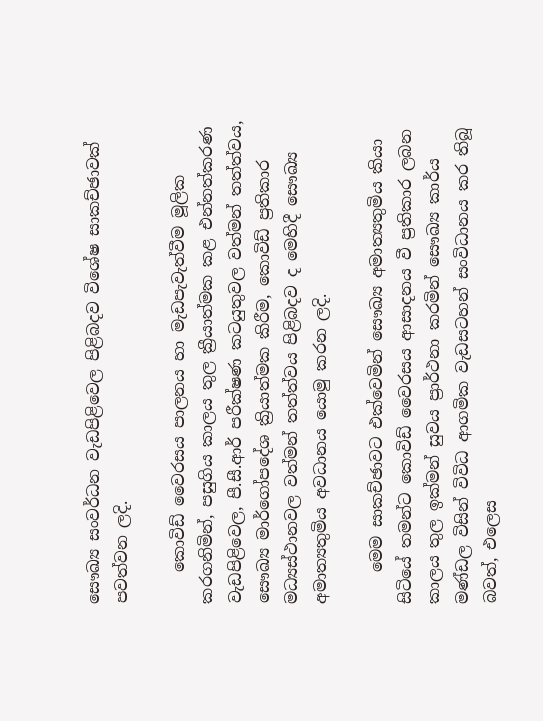සෞඛ්‍ය සංවර්ධන වැඩපිළිවෙල පිළිබදව විශේෂ සාකච්ඡාවක් පවත්වන ලදි.

    කොවිඩ් වෛරසය පාලනය හා මැඩපැවැත්වීම මූලික කරගනිමින්, පසුගිය කාලය තුල ක්‍රීයාත්මක කළ එන්නත්කරණ වැඩපිළිවෙල, පී.සී.ආර් පරීක්ෂණ කටයුතුවල වත්මන් තත්ත්වය, සෞඛ්‍ය මාර්ගෝපදේශ ක්‍රියාත්මක කිරීම, කොවිඩ් ප්‍රතිකාර මධ්‍යස්ථානවල වත්මන් තත්ත්වය පිළිබදව ද මෙහිදී සෞඛ්‍ය අමාත්‍යතුමිය අවධානය යොමු කරන ලදි.

    මෙම සාකච්ඡාවට එක්වෙමින් සෞඛ්‍ය අමාත්‍යතුමිය කියා සිටියේ තමන්ට කොවිඩ් වෛරසය ආසාදනය වී ප්‍රතිකාර ලබන කාලය තුල ඉක්මන් සුවය ප්‍රාර්ථනා කරමින් සෞඛ්‍ය කාර්ය මණ්ඩල විසින් විවිධ ආගමික වැඩසටහන් සංවිධානය කර තිබූ බවත්, එලෙස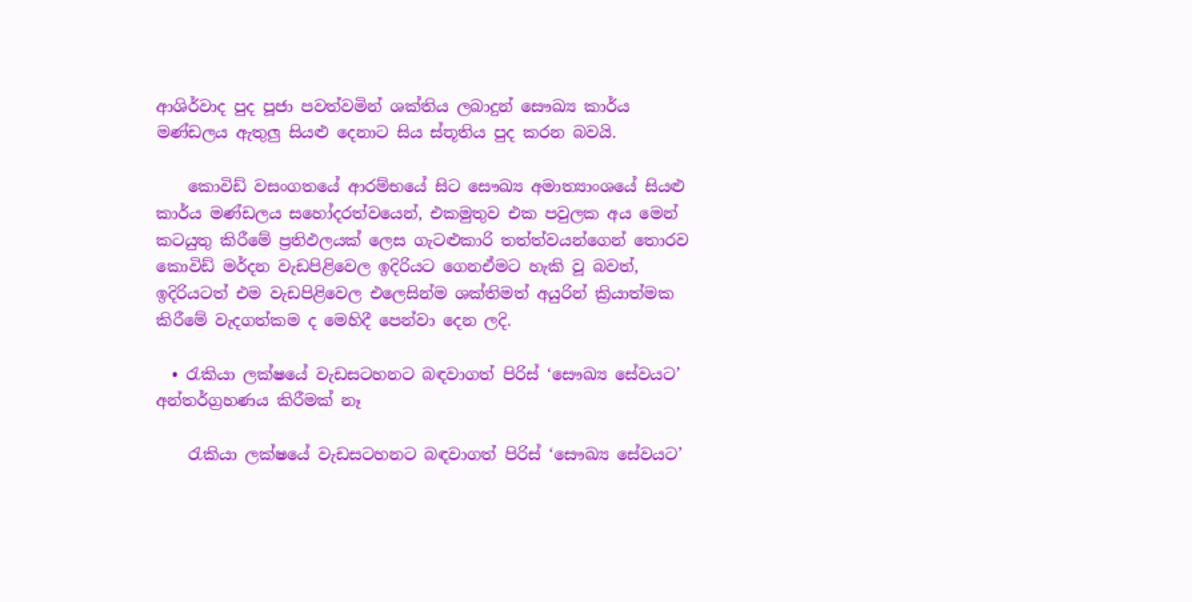ආශිර්වාද පුද පූජා පවත්වමින් ශක්තිය ලබාදුන් සෞඛ්‍ය කාර්ය මණ්ඩලය ඇතුලු සියළු දෙනාට සිය ස්තූතිය පුද කරන බවයි.

    කොවිඩ් වසංගතයේ ආරම්භයේ සිට සෞඛ්‍ය අමාත්‍යාංශයේ සියළු කාර්ය මණ්ඩලය සහෝදරත්වයෙන්, එකමුතුව එක පවුලක අය මෙන් කටයුතු කිරීමේ ප්‍රතිඵලයක් ලෙස ගැටළුකාරි තත්ත්වයන්ගෙන් තොරව කොවිඩ් මර්දන වැඩපිළිවෙල ඉදිරියට ගෙනඒමට හැකි වූ බවත්, ඉදිරියටත් එම වැඩපිළිවෙල එලෙසින්ම ශක්තිමත් අයුරින් ක්‍රියාත්මක කිරීමේ වැදගත්කම ද මෙහිදී පෙන්වා දෙන ලදි.

  • රැකියා ලක්ෂයේ වැඩසටහනට බඳවාගත් පිරිස් ‘සෞඛ්‍ය සේවයට’ අන්තර්ග්‍රහණය කිරීමක් නෑ

    රැකියා ලක්ෂයේ වැඩසටහනට බඳවාගත් පිරිස් ‘සෞඛ්‍ය සේවයට’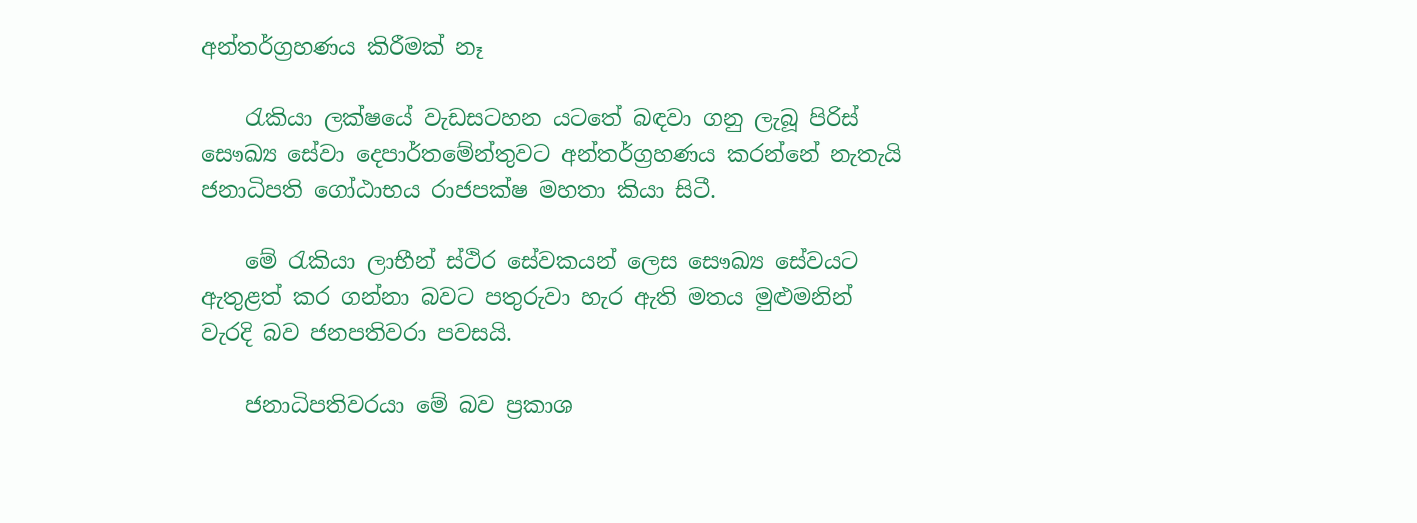අන්තර්ග්‍රහණය කිරීමක් නෑ

    රැකියා ලක්ෂයේ වැඩසටහන යටතේ බඳවා ගනු ලැබූ පිරිස් සෞඛ්‍ය සේවා දෙපාර්තමේන්තුවට අන්තර්ග්‍රහණය කරන්නේ නැතැයි ජනාධිපති ගෝඨාභය රාජපක්ෂ මහතා කියා සිටී.

    මේ රැකියා ලාභීන් ස්ථිර සේවකයන් ලෙස සෞඛ්‍ය සේවයට ඇතුළත් කර ගන්නා බවට පතුරුවා හැර ඇති මතය මුළුමනින් වැරදි බව ජනපතිවරා පවසයි.

    ජනාධිපතිවරයා මේ බව ප්‍රකාශ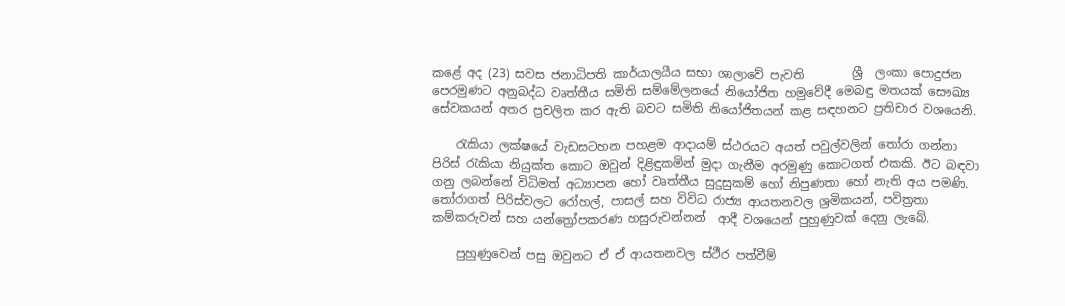කළේ අද (23) සවස ජනාධිපති කාර්යාලයීය සභා ශාලාවේ පැවති        ශ්‍රී  ලංකා පොදුජන පෙරමුණට අනුබද්ධ වෘත්තීය සමිති සම්මේලනයේ නියෝජිත හමුවේදී මෙබඳු මතයක් සෞඛ්‍ය සේවකයන් අතර ප්‍රචලිත කර ඇති බවට සමිති නියෝජිතයන් කළ සඳහනට ප්‍රතිචාර වශයෙනි.

    රැකියා ලක්ෂයේ වැඩසටහන පහළම ආදායම් ස්ථරයට අයත් පවුල්වලින් තෝරා ගන්නා පිරිස් රැකියා නියුක්ත කොට ඔවුන් දිළිඳුකමින් මුදා ගැනීම අරමුණු කොටගත් එකකි. ඊට බඳවා ගනු ලබන්නේ විධිමත් අධ්‍යාපන හෝ වෘත්තීය සුදුසුකම් හෝ නිපුණතා හෝ නැති අය පමණි. තෝරාගත් පිරිස්වලට රෝහල්, පාසල් සහ විවිධ රාජ්‍ය ආයතනවල ශ්‍රමිකයන්, පවිත්‍රතා කම්කරුවන් සහ යන්ත්‍රෝපකරණ හසුරුවන්නන්  ආදී වශයෙන් පුහුණුවක් දෙනු ලැබේ.

    පුහුණුවෙන් පසු ඔවුනට ඒ ඒ ආයතනවල ස්ථීර පත්වීම්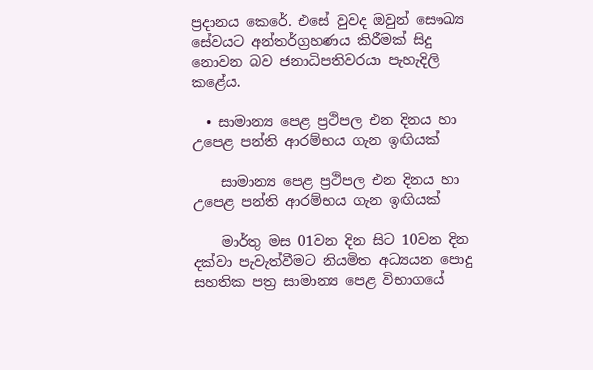ප්‍රදානය කෙරේ. එසේ වුවද ඔවුන් සෞඛ්‍ය සේවයට අන්තර්ග්‍රහණය කිරීමක් සිදු නොවන බව ජනාධිපතිවරයා පැහැදිලි කළේය.

  • සාමාන්‍ය පෙළ ප්‍රථිපල එන දිනය හා උපෙළ පන්ති ආරම්භය ගැන ඉඟියක්

    සාමාන්‍ය පෙළ ප්‍රථිපල එන දිනය හා උපෙළ පන්ති ආරම්භය ගැන ඉඟියක්

    මාර්තු මස 01වන දින සිට 10වන දින දක්වා පැවැත්වීමට නියමිත අධ්‍යයන පොදු සහතික පත්‍ර සාමාන්‍ය පෙළ විභාගයේ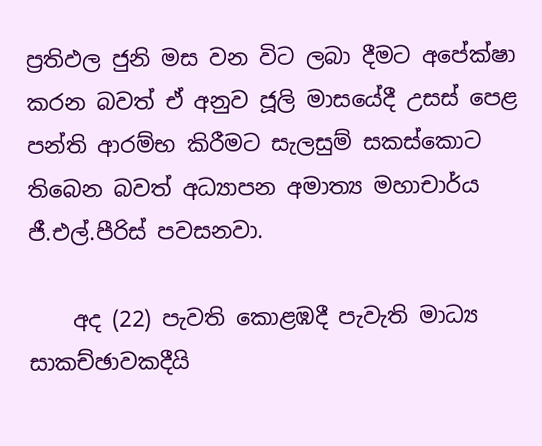ප්‍රතිඵල ජුනි මස වන විට ලබා දීමට අපේක්ෂා කරන බවත් ඒ අනුව ජූලි මාසයේදී උසස් පෙළ පන්ති ආරම්භ කිරීමට සැලසුම් සකස්කොට තිබෙන බවත් අධ්‍යාපන අමාත්‍ය මහාචාර්ය ජී.එල්.පීරිස් පවසනවා.

    අද (22) පැවති කොළඹදී පැවැති මාධ්‍ය සාකච්ඡාවකදීයි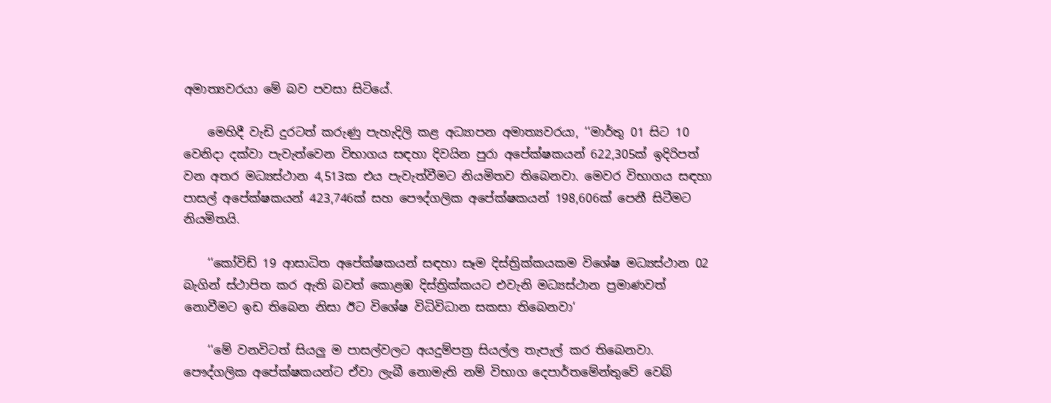අමාත්‍යවරයා මේ බව පවසා සිටියේ.

    මෙහිදී වැඩි දුරටත් කරුණු පැහැදිලි කළ අධ්‍යාපන අමාත්‍යවරයා, ‘‘මාර්තු 01 සිට 10 වෙනිදා දක්වා පැවැත්වෙන විභාගය සඳහා දිවයින පුරා අපේක්ෂකයන් 622,305ක් ඉදිරිපත් වන අතර මධ්‍යස්ථාන 4,513ක එය පැවැත්වීමට නියමිතව තිබෙනවා. මෙවර විභාගය සඳහා පාසල් අපේක්ෂකයන් 423,746ක් සහ පෞද්ගලික අපේක්ෂකයන් 198,606ක් පෙනී සිටීමට නියමිතයි.

    ‘‘කෝවිඩ් 19 ආසාධිත අපේක්ෂකයන් සඳහා සෑම දිස්ත්‍රික්කයකම විශේෂ මධ්‍යස්ථාන 02 බැගින් ස්ථාපිත කර ඇති බවත් කොළඹ දිස්ත්‍රික්කයට එවැනි මධ්‍යස්ථාන ප්‍රමාණවත් නොවීමට ඉඩ තිබෙන නිසා ඊට වි‍ශේෂ විධිවිධාන සකසා තිබෙනවා‘

    ‘‘මේ වනවිටත් සියලු ම පාසල්වලට අයදුම්පත්‍ර සියල්ල තැපැල් කර තිබෙනවා. පෞද්ගලික අපේක්ෂකයන්ට ඒවා ලැබී නොමැති නම් විභාග දෙපාර්තමේන්තුවේ වෙබ්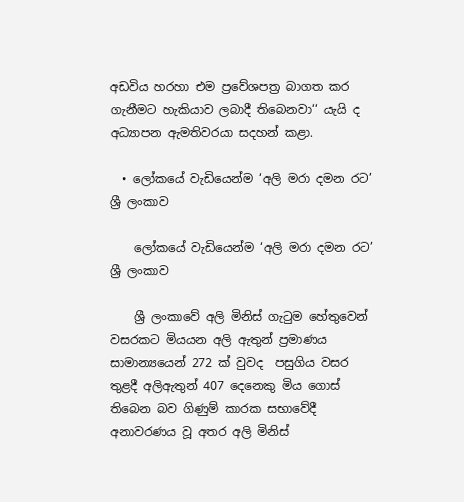අඩවිය හරහා එම ප්‍රවේශපත්‍ර බාගත කර ගැනීමට හැකියාව ලබාදී තිබෙනවා‘‘ යැයි ද අධ්‍යාපන ඇමතිවරයා සදහන් කළා.

  • ලෝකයේ වැඩියෙන්ම ‘අලි මරා දමන රට’ ශ්‍රී ලංකාව

    ලෝකයේ වැඩියෙන්ම ‘අලි මරා දමන රට’ ශ්‍රී ලංකාව

    ශ්‍රී ලංකාවේ අලි මිනිස් ගැටුම හේතුවෙන් වසරකට මියයන අලි ඇතුන් ප්‍රමාණය සාමාන්‍යයෙන් 272 ක් වුවද  පසුගිය වසර තුළදී අලිඇතුන් 407 දෙනෙකු මිය ගොස් තිබෙන බව ගිණුම් කාරක සභාවේදී අනාවරණය වූ අතර අලි මිනිස්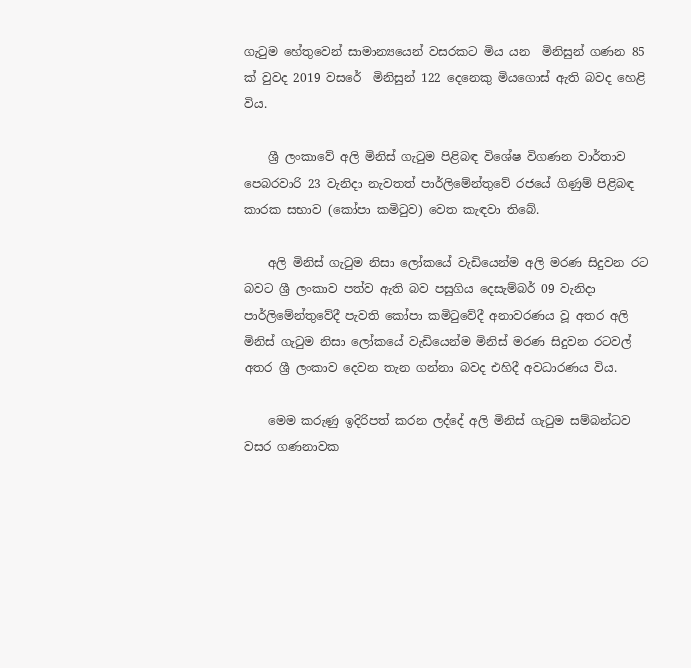ගැටුම හේතුවෙන් සාමාන්‍යයෙන් වසරකට මිය යන  මිනිසුන් ගණන 85 ක් වුවද 2019 වසරේ  මිනිසුන් 122 දෙනෙකු මියගොස් ඇති බවද හෙළි විය.

    ශ්‍රී ලංකාවේ අලි මිනිස් ගැටුම පිළිබඳ විශේෂ විගණන වාර්තාව පෙබරවාරි 23 වැනිදා නැවතත් පාර්ලිමේන්තුවේ රජයේ ගිණුම් පිළිබඳ කාරක සභාව (කෝපා කමිටුව) වෙත කැඳවා තිබේ.

    අලි මිනිස් ගැටුම නිසා ලෝකයේ වැඩියෙන්ම අලි මරණ සිදුවන රට බවට ශ්‍රී ලංකාව පත්ව ඇති බව පසුගිය දෙසැම්බර් 09 වැනිදා පාර්ලිමේන්තුවේදී පැවති කෝපා කමිටුවේදී අනාවරණය වූ අතර අලි මිනිස් ගැටුම නිසා ලෝකයේ වැඩියෙන්ම මිනිස් මරණ සිදුවන රටවල් අතර ශ්‍රී ලංකාව දෙවන තැන ගන්නා බවද එහිදී අවධාරණය විය.

    මෙම කරුණු ඉදිරිපත් කරන ලද්දේ අලි මිනිස් ගැටුම සම්බන්ධව වසර ගණනාවක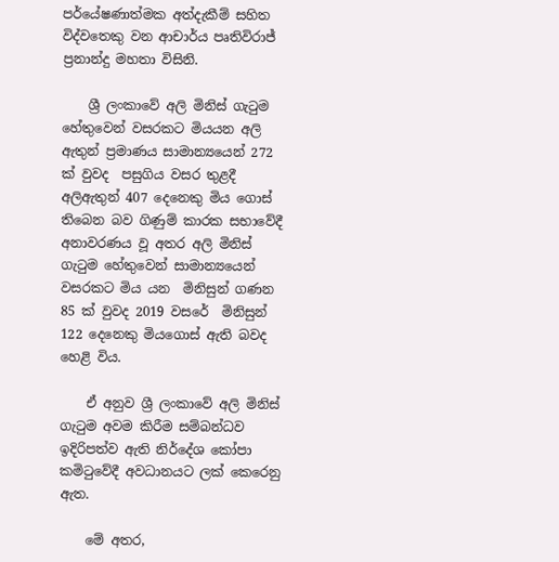පර්යේෂණාත්මක අත්දැකීම් සහිත විද්වතෙකු වන ආචාර්ය පෘතිවිරාජ් ප්‍රනාන්දු මහතා විසිනි.

    ශ්‍රී ලංකාවේ අලි මිනිස් ගැටුම හේතුවෙන් වසරකට මියයන අලි ඇතුන් ප්‍රමාණය සාමාන්‍යයෙන් 272 ක් වුවද  පසුගිය වසර තුළදී අලිඇතුන් 407 දෙනෙකු මිය ගොස් තිබෙන බව ගිණුම් කාරක සභාවේදී අනාවරණය වූ අතර අලි මිනිස් ගැටුම හේතුවෙන් සාමාන්‍යයෙන් වසරකට මිය යන  මිනිසුන් ගණන 85 ක් වුවද 2019 වසරේ  මිනිසුන් 122 දෙනෙකු මියගොස් ඇති බවද හෙළි විය.

    ඒ අනුව ශ්‍රී ලංකාවේ අලි මිනිස් ගැටුම අවම කිරීම සම්බන්ධව ඉදිරිපත්ව ඇති නිර්දේශ කෝපා කමිටුවේදී අවධානයට ලක් කෙරෙනු ඇත.

    මේ අතර,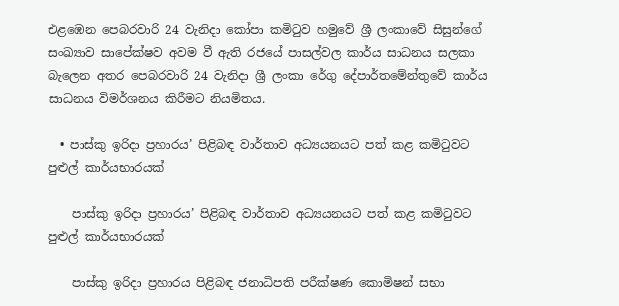එළඹෙන පෙබරවාරි 24 වැනිදා කෝපා කමිටුව හමුවේ ශ්‍රී ලංකාවේ සිසුන්ගේ සංඛ්‍යාව සාපේක්ෂව අවම වී ඇති රජයේ පාසල්වල කාර්ය සාධනය සලකා බැලෙන අතර පෙබරවාරි 24 වැනිදා ශ්‍රී ලංකා රේගු දේපාර්තමේන්තුවේ කාර්ය සාධනය විමර්ශනය කිරීමට නියමිතය.

  • පාස්කු ඉරිදා ප්‍රහාරය’ පිළිබඳ වාර්තාව අධ්‍යයනයට පත් කළ කමිටුවට පුළුල් කාර්යභාරයක්

    පාස්කු ඉරිදා ප්‍රහාරය’ පිළිබඳ වාර්තාව අධ්‍යයනයට පත් කළ කමිටුවට පුළුල් කාර්යභාරයක්

    පාස්කු ඉරිදා ප්‍රහාරය පිළිබඳ ජනාධිපති පරීක්ෂණ කොමිෂන් සභා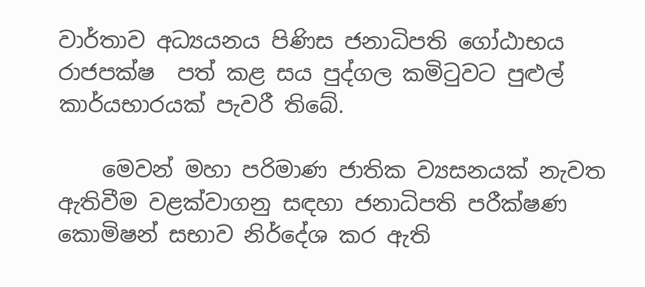වාර්තාව අධ්‍යයනය පිණිස ජනාධිපති ගෝඨාභය රාජපක්ෂ  පත් කළ සය පුද්ගල කමිටුවට පුළුල් කාර්යභාරයක් පැවරී තිබේ.

    මෙවන් මහා පරිමාණ ජාතික ව්‍යසනයක් නැවත ඇතිවීම වළක්වාගනු සඳහා ජනාධිපති පරීක්ෂණ කොමිෂන් සභාව නිර්දේශ කර ඇති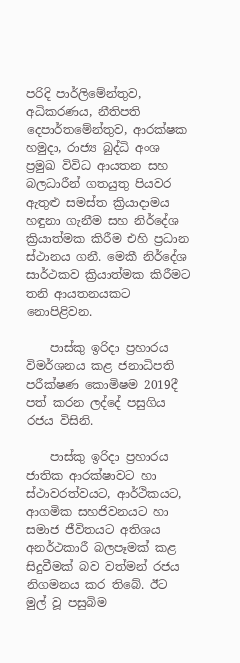පරිදි පාර්ලිමේන්තුව, අධිකරණය, නීතිපති දෙපාර්තමේන්තුව, ආරක්ෂක හමුදා, රාජ්‍ය බුද්ධි අංශ ප්‍රමුඛ විවිධ ආයතන සහ බලධාරීන් ගතයුතු පියවර ඇතුළු සමස්ත ක්‍රියාදාමය හඳුනා ගැනීම සහ නිර්දේශ ක්‍රියාත්මක කිරීම එහි ප්‍රධාන ස්ථානය ගනී. මෙකී නිර්දේශ සාර්ථකව ක්‍රියාත්මක කිරීමට තනි ආයතනයකට නොපිළිවන.

    පාස්කු ඉරිදා ප්‍රහාරය විමර්ශනය කළ ජනාධිපති පරීක්ෂණ කොමිෂම 2019දී පත් කරන ලද්දේ පසුගිය රජය විසිනි.

    පාස්කු ඉරිදා ප්‍රහාරය ජාතික ආරක්ෂාවට හා ස්ථාවරත්වයට, ආර්ථිකයට, ආගමික සහජිවනයට හා සමාජ ජීවිතයට අතිශය අනර්ථකාරී බලපෑමක් කළ සිදුවීමක් බව වත්මන් රජය නිගමනය කර තිබේ. ඊට මුල් වූ පසුබිම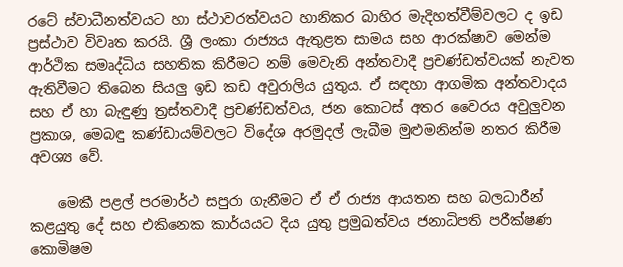රටේ ස්වාධීනත්වයට හා ස්ථාවරත්වයට හානිකර බාහිර මැදිහත්වීම්වලට ද ඉඩ ප්‍රස්ථාව විවෘත කරයි. ශ්‍රී ලංකා රාජ්‍යය ඇතුළත සාමය සහ ආරක්ෂාව මෙන්ම ආර්ථික සමෘද්ධිය සහතික කිරීමට නම් මෙවැනි අන්තවාදී ප්‍රචණ්ඩත්වයක් නැවත ඇතිවීමට තිබෙන සියලු ඉඩ කඩ අවුරාලිය යුතුය. ඒ සඳහා ආගමික අන්තවාදය සහ ඒ හා බැඳුණු ත්‍රස්තවාදී ප්‍රචණ්ඩත්වය, ජන කොටස් අතර වෛරය අවුලුවන ප්‍රකාශ, මෙබඳු කණ්ඩායම්වලට විදේශ අරමුදල් ලැබීම මුළුමනින්ම නතර කිරීම අවශ්‍ය වේ.

    මෙකී පළල් පරමාර්ථ සපුරා ගැනීමට ඒ ඒ රාජ්‍ය ආයතන සහ බලධාරීන් කළයුතු දේ සහ එකිනෙක කාර්යයට දිය යුතු ප්‍රමුඛත්වය ජනාධිපති පරීක්ෂණ කොමිෂම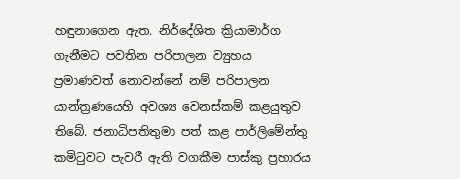හඳුනාගෙන ඇත. නිර්දේශිත ක්‍රියාමාර්ග ගැනීමට පවතින පරිපාලන ව්‍යුහය ප්‍රමාණවත් නොවන්නේ නම් පරිපාලන යාන්ත්‍රණයෙහි අවශ්‍ය වෙනස්කම් කළයුතුව තිබේ. ජනාධිපතිතුමා පත් කළ පාර්ලිමේන්තු කමිටුවට පැවරී ඇති වගකීම පාස්කු ප්‍රහාරය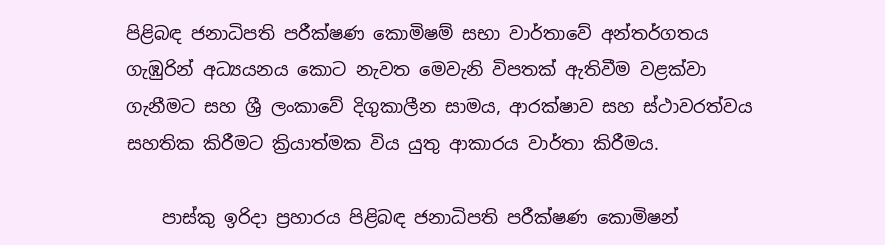පිළිබඳ ජනාධිපති පරීක්ෂණ කොමිෂම් සභා වාර්තාවේ අන්තර්ගතය ගැඹුරින් අධ්‍යයනය කොට නැවත මෙවැනි විපතක් ඇතිවීම වළක්වා ගැනීමට සහ ශ්‍රී ලංකාවේ දිගුකාලීන සාමය, ආරක්ෂාව සහ ස්ථාවරත්වය සහතික කිරීමට ක්‍රියාත්මක විය යුතු ආකාරය වාර්තා කිරීමය.

    පාස්කු ඉරිදා ප්‍රහාරය පිළිබඳ ජනාධිපති පරීක්ෂණ කොමිෂන්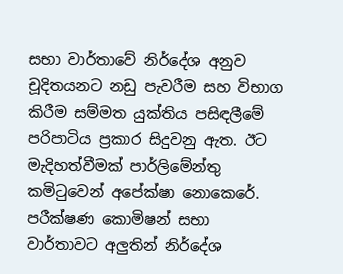සභා වාර්තාවේ නිර්දේශ අනුව චූදිතයනට නඩු පැවරීම සහ විභාග කිරීම සම්මත යුක්තිය පසිඳලීමේ පරිපාටිය ප්‍රකාර සිදුවනු ඇත. ඊට මැදිහත්වීමක් පාර්ලිමේන්තු කමිටුවෙන් අපේක්ෂා නොකෙරේ. පරීක්ෂණ කොමිෂන් සභා වාර්තාවට අලුතින් නිර්දේශ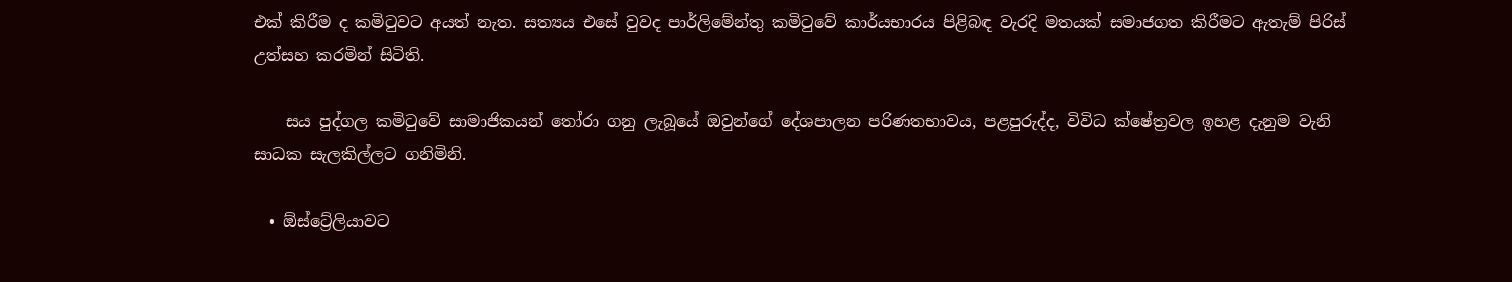එක් කිරීම ද කමිටුවට අයත් නැත. සත්‍යය එසේ වුවද පාර්ලිමේන්තු කමිටුවේ කාර්යභාරය පිළිබඳ වැරදි මතයක් සමාජගත කිරීමට ඇතැම් පිරිස් උත්සහ කරමින් සිටිති.

    සය පුද්ගල කමිටුවේ සාමාජිකයන් තෝරා ගනු ලැබූයේ ඔවුන්ගේ දේශපාලන පරිණතභාවය, පළපුරුද්ද, විවිධ ක්ෂේත්‍රවල ඉහළ දැනුම වැනි සාධක සැලකිල්ලට ගනිමිනි.

  • ඕස්ට්‍රේලියාවට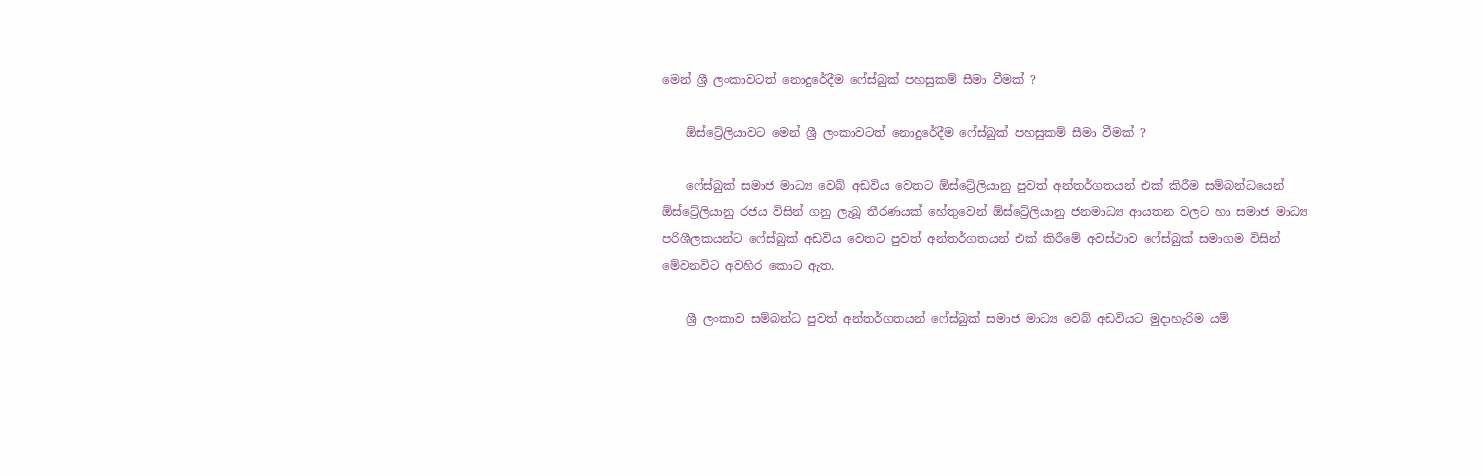මෙන් ශ්‍රී ලංකාවටත් නොදුරේදීම ෆේස්බුක් පහසුකම් සීමා වීමක් ?

    ඕස්ට්‍රේලියාවට මෙන් ශ්‍රී ලංකාවටත් නොදුරේදීම ෆේස්බුක් පහසුකම් සීමා වීමක් ?

    ෆේස්බුක් සමාජ මාධ්‍ය වෙබ් අඩවිය වෙතට ඕස්ට්‍රේලියානු පුවත් අන්තර්ගතයන් එක් කිරීම සම්බන්ධයෙන් ඕස්ට්‍රේලියානු රජය විසින් ගනු ලැබූ තීරණයක් හේතුවෙන් ඕස්ට්‍රේලියානු ජනමාධ්‍ය ආයතන වලට හා සමාජ මාධ්‍ය පරිශීලකයන්ට ෆේස්බුක් අඩවිය වෙතට පුවත් අන්තර්ගතයන් එක් කිරීමේ අවස්ථාව ෆේස්බුක් සමාගම විසින් මේවනවිට අවහිර කොට ඇත.

    ශ්‍රී ලංකාව සම්බන්ධ පුවත් අන්තර්ගතයන් ෆේස්බුක් සමාජ මාධ්‍ය වෙබ් අඩවියට මුදාහැරිම යම්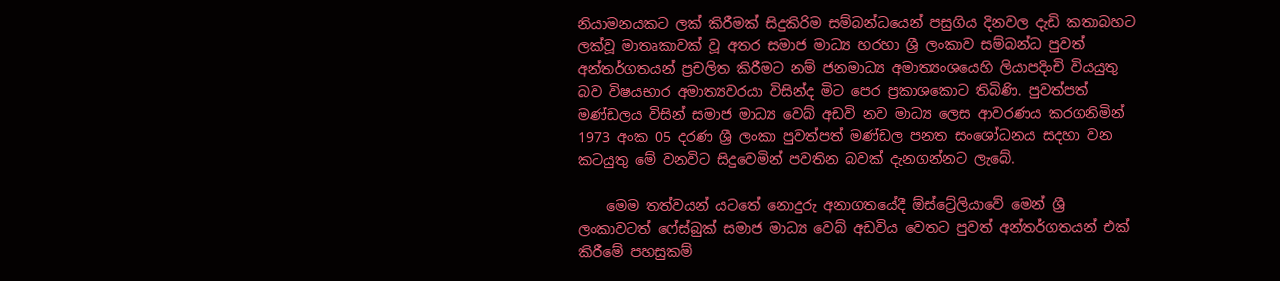නියාමනයකට ලක් කිරීමක් සිදුකිරිම සම්බන්ධයෙන් පසුගිය දිනවල දැඩි කතාබහට ලක්වූ මාතෘකාවක් වූ අතර සමාජ මාධ්‍ය හරහා ශ්‍රී ලංකාව සම්බන්ධ පුවත් අන්තර්ගතයන් ප්‍රචලිත කිරීමට නම් ජනමාධ්‍ය අමාත්‍යංශයෙහි ලියාපදිංචි වියයුතු බව විෂයභාර අමාත්‍යවරයා විසින්ද මිට පෙර ප්‍රකාශකොට තිබිණි. පුවත්පත් මණ්ඩලය විසින් සමාජ මාධ්‍ය වෙබ් අඩවි නව මාධ්‍ය ලෙස ආවරණය කරගනිමින් 1973 අංක 05 දරණ ශ්‍රී ලංකා පුවත්පත් මණ්ඩල පනත සංශෝධනය සදහා වන කටයුතු මේ වනවිට සිදුවෙමින් පවතින බවක් දැනගන්නට ලැබේ.

    මෙම තත්වයන් යටතේ නොදුරු අනාගතයේදී ඕස්ට්‍රේලියාවේ මෙන් ශ්‍රී ලංකාවටත් ෆේස්බුක් සමාජ මාධ්‍ය වෙබ් අඩවිය වෙතට පුවත් අන්තර්ගතයන් එක් කිරීමේ පහසුකම්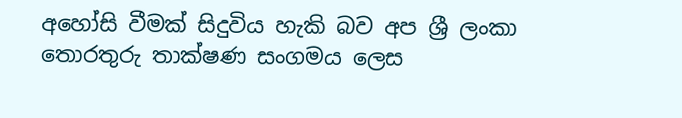අහෝසි වීමක් සිදුවිය හැකි බව අප ශ්‍රී ලංකා තොරතුරු තාක්ෂණ සංගමය ලෙස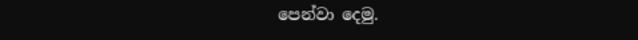පෙන්වා දෙමු.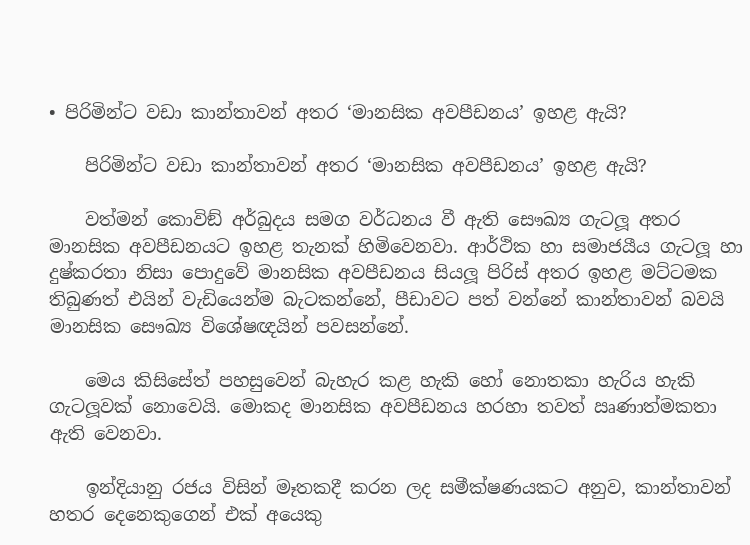• පිරිමින්ට වඩා කාන්තාවන් අතර ‘මානසික අවපීඩනය’ ඉහළ ඇයි?

    පිරිමින්ට වඩා කාන්තාවන් අතර ‘මානසික අවපීඩනය’ ඉහළ ඇයි?

    වත්මන් කොවිඞ් අර්බුදය සමග වර්ධනය වී ඇති සෞඛ්‍ය ගැටලූ අතර මානසික අවපීඩනයට ඉහළ තැනක් හිමිවෙනවා. ආර්ථික හා සමාජයීය ගැටලූ හා දුෂ්කරතා නිසා පොදුවේ මානසික අවපීඩනය සියලූ පිරිස් අතර ඉහළ මට්ටමක තිබුණත් එයින් වැඩියෙන්ම බැටකන්නේ, පීඩාවට පත් වන්නේ කාන්තාවන් බවයි මානසික සෞඛ්‍ය විශේෂඥයින් පවසන්නේ.

    මෙය කිසිසේත් පහසුවෙන් බැහැර කළ හැකි හෝ නොතකා හැරිය හැකි ගැටලූවක් නොවෙයි. මොකද මානසික අවපීඩනය හරහා තවත් ඍණාත්මකතා ඇති වෙනවා.

    ඉන්දියානු රජය විසින් මෑතකදී කරන ලද සමීක්ෂණයකට අනුව, කාන්තාවන් හතර දෙනෙකුගෙන් එක් අයෙකු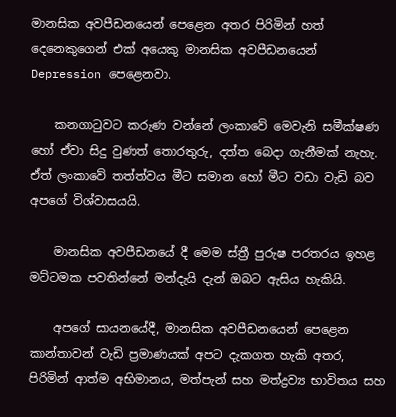මානසික අවපීඩනයෙන් පෙළෙන අතර පිරිමින් හත් දෙනෙකුගෙන් එක් අයෙකු මානසික අවපීඩනයෙන් Depression පෙළෙනවා.

    කනගාටුවට කරුණ වන්නේ ලංකාවේ මෙවැනි සමීක්ෂණ හෝ ඒවා සිදු වුණත් තොරතුරු, දත්ත බෙදා ගැනීමක් නැහැ. ඒත් ලංකාවේ තත්ත්වය මීට සමාන හෝ මීට වඩා වැඩි බව අපගේ විශ්වාසයයි.

    මානසික අවපීඩනයේ දී මෙම ස්ත්‍රී පුරුෂ පරතරය ඉහළ මට්ටමක පවතින්නේ මන්දැයි දැන් ඔබට ඇසිය හැකියි.

    අපගේ සායනයේදී, මානසික අවපීඩනයෙන් පෙළෙන කාන්තාවන් වැඩි ප්‍රමාණයක් අපට දැකගත හැකි අතර, පිරිමින් ආත්ම අභිමානය, මත්පැන් සහ මත්ද්‍රව්‍ය භාවිතය සහ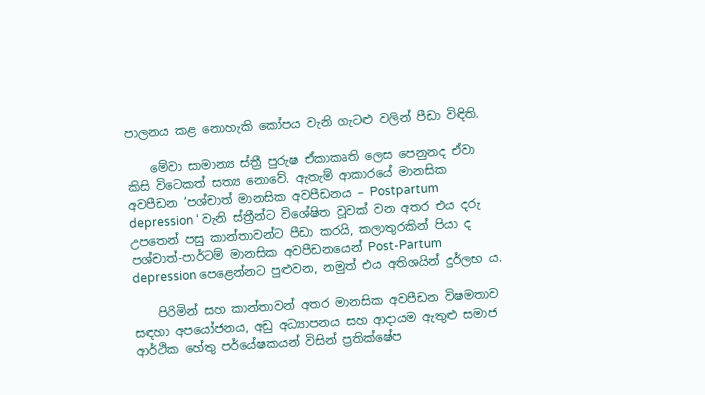පාලනය කළ නොහැකි කෝපය වැනි ගැටළු වලින් පීඩා විඳිති.

    මේවා සාමාන්‍ය ස්ත්‍රී පුරුෂ ඒකාකෘති ලෙස පෙනුනද ඒවා කිසි විටෙකත් සත්‍ය නොවේ. ඇතැම් ආකාරයේ මානසික අවපීඩන ‘පශ්චාත් මානසික අවපීඩනය – Postpartum depression ‘ වැනි ස්ත්‍රීන්ට විශේෂිත වූවක් වන අතර එය දරු උපතෙන් පසු කාන්තාවන්ට පීඩා කරයි, කලාතුරකින් පියා ද පශ්චාත්-පාර්ටම් මානසික අවපීඩනයෙන් Post-Partum depression පෙළෙන්නට පුළුවන, නමුත් එය අතිශයින් දුර්ලභ ය.

    පිරිමින් සහ කාන්තාවන් අතර මානසික අවපීඩන විෂමතාව සඳහා අපයෝජනය, අඩු අධ්‍යාපනය සහ ආදායම ඇතුළු සමාජ ආර්ථික හේතු පර්යේෂකයන් විසින් ප්‍රතික්ෂේප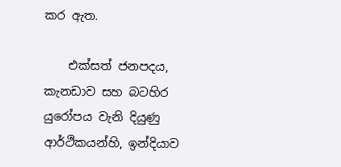කර ඇත.

    එක්සත් ජනපදය, කැනඩාව සහ බටහිර යුරෝපය වැනි දියුණු ආර්ථිකයන්හි, ඉන්දියාව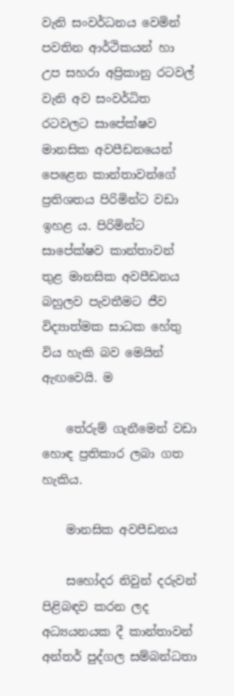වැනි සංවර්ධනය වෙමින් පවතින ආර්ථිකයන් හා උප සහරා අප්‍රිකානු රටවල් වැනි අව සංවර්ධිත රටවලට සාපේක්ෂව මානසික අවපීඩනයෙන් පෙළෙන කාන්තාවන්ගේ ප්‍රතිශතය පිරිමින්ට වඩා ඉහළ ය. පිරිමින්ට සාපේක්ෂව කාන්තාවන් තුළ මානසික අවපීඩනය බහුලව පැවතීමට ජීව විද්‍යාත්මක සාධක හේතු විය හැකි බව මෙයින් ඇඟවෙයි. ම

    තේරුම් ගැනීමෙන් වඩා හොඳ ප්‍රතිකාර ලබා ගත හැකිය.

    මානසික අවපීඩනය

    සහෝදර නිවුන් දරුවන් පිළිබඳව කරන ලද අධ්‍යයනයක දී කාන්තාවන් අන්තර් පුද්ගල සම්බන්ධතා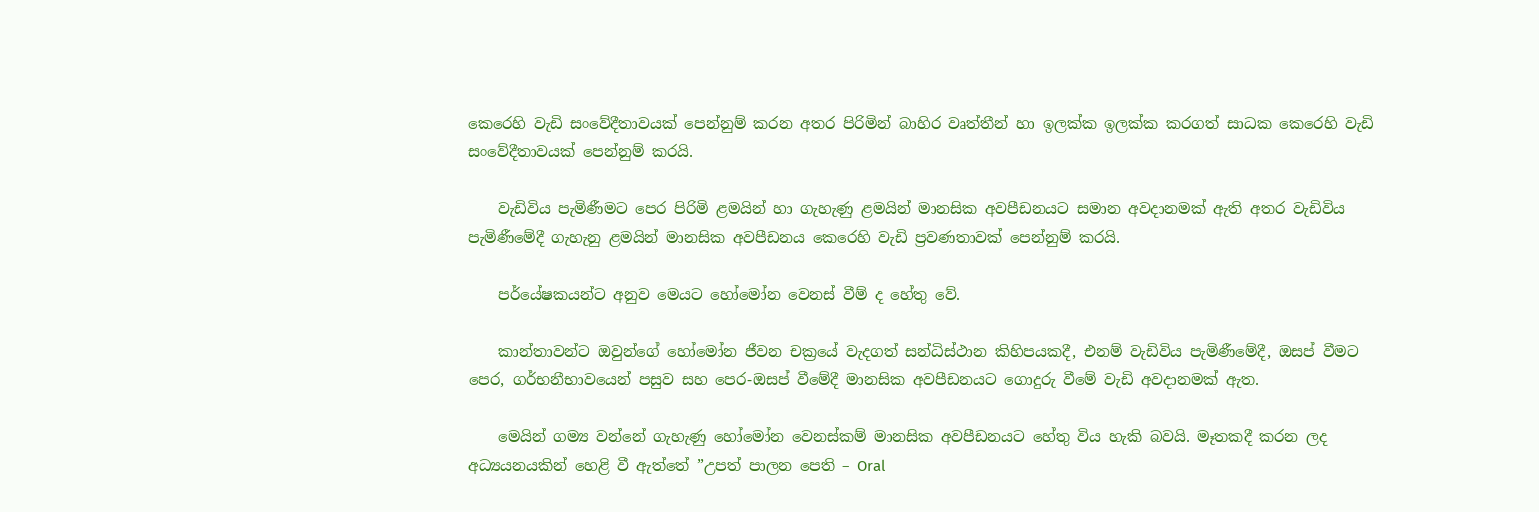කෙරෙහි වැඩි සංවේදීතාවයක් පෙන්නුම් කරන අතර පිරිමින් බාහිර වෘත්තීන් හා ඉලක්ක ඉලක්ක කරගත් සාධක කෙරෙහි වැඩි සංවේදීතාවයක් පෙන්නුම් කරයි.

    වැඩිවිය පැමිණීමට පෙර පිරිමි ළමයින් හා ගැහැණු ළමයින් මානසික අවපීඩනයට සමාන අවදානමක් ඇති අතර වැඩිවිය පැමිණීමේදී ගැහැනු ළමයින් මානසික අවපීඩනය කෙරෙහි වැඩි ප්‍රවණතාවක් පෙන්නුම් කරයි.

    පර්යේෂකයන්ට අනුව මෙයට හෝමෝන වෙනස් වීම් ද හේතු වේ.

    කාන්තාවන්ට ඔවුන්ගේ හෝමෝන ජීවන චක්‍රයේ වැදගත් සන්ධිස්ථාන කිහිපයකදී, එනම් වැඩිවිය පැමිණීමේදී, ඔසප් වීමට පෙර, ගර්භනීභාවයෙන් පසුව සහ පෙර-ඔසප් වීමේදී මානසික අවපීඩනයට ගොදුරු වීමේ වැඩි අවදානමක් ඇත.

    මෙයින් ගම්‍ය වන්නේ ගැහැණු හෝමෝන වෙනස්කම් මානසික අවපීඩනයට හේතු විය හැකි බවයි. මෑතකදී කරන ලද අධ්‍යයනයකින් හෙළි වී ඇත්තේ ”උපත් පාලන පෙති – Oral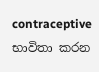contraceptive භාවිතා කරන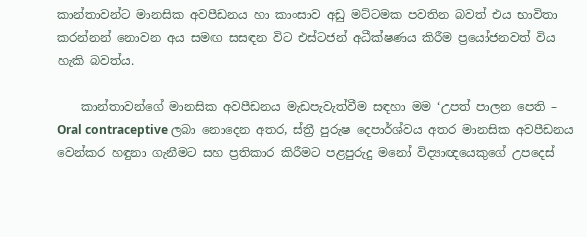කාන්තාවන්ට මානසික අවපීඩනය හා කාංසාව අඩු මට්ටමක පවතින බවත් එය භාවිතා කරන්නන් නොවන අය සමඟ සසඳන විට එස්ටජන් අධීක්ෂණය කිරීම ප්‍රයෝජනවත් විය හැකි බවත්ය.

    කාන්තාවන්ගේ මානසික අවපීඩනය මැඩපැවැත්වීම සඳහා මම ‘උපත් පාලන පෙති – Oral contraceptive ලබා නොදෙන අතර, ස්ත්‍රී පුරුෂ දෙපාර්ශ්වය අතර මානසික අවපීඩනය වෙන්කර හඳුනා ගැනීමට සහ ප්‍රතිකාර කිරීමට පළපුරුදු මනෝ විද්‍යාඥයෙකුගේ උපදෙස්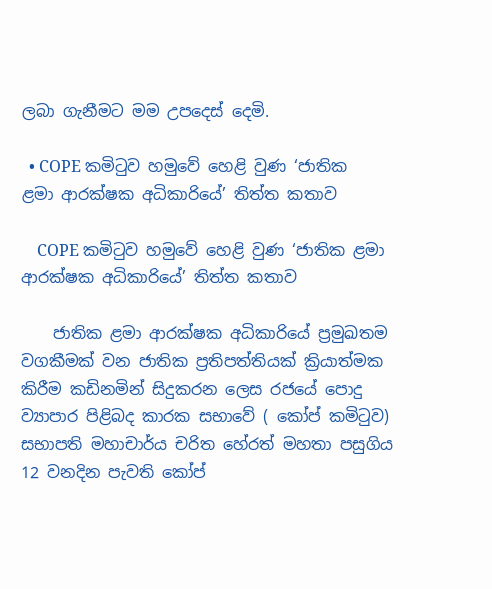ලබා ගැනීමට මම උපදෙස් දෙමි.

  • COPE කමිටුව හමුවේ හෙළි වුණ ‘ජාතික ළමා ආරක්ෂක අධිකාරියේ’ තිත්ත කතාව

    COPE කමිටුව හමුවේ හෙළි වුණ ‘ජාතික ළමා ආරක්ෂක අධිකාරියේ’ තිත්ත කතාව

    ජාතික ළමා ආරක්ෂක අධිකාරියේ ප්‍රමුඛතම වගකීමක් වන ජාතික ප්‍රතිපත්තියක් ක්‍රියාත්මක කිරීම කඩිනමින් සිදුකරන ලෙස රජයේ පොදු ව්‍යාපාර පිළිබද කාරක සභාවේ ( කෝප් කමිටුව) සභාපති මහාචාර්ය චරිත හේරත් මහතා පසුගිය 12 වනදින පැවති කෝප්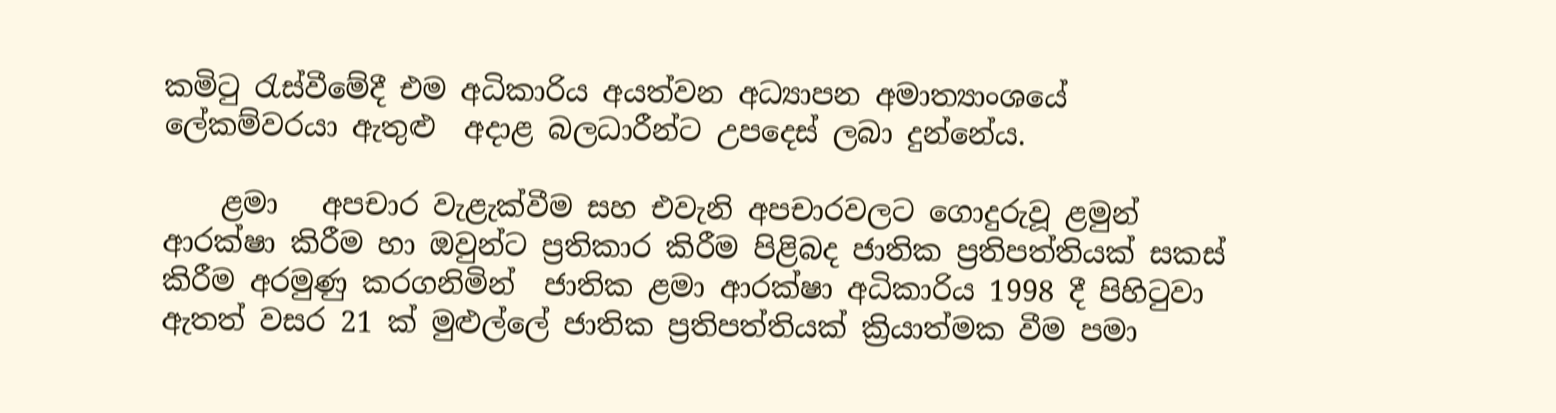කමිටු රැස්වීමේදී එම අධිකාරිය අයත්වන අධ්‍යාපන අමාත්‍යාංශයේ ලේකම්වරයා ඇතුළු  අදාළ බලධාරීන්ට උපදෙස් ලබා දුන්නේය.

    ළමා   අපචාර වැළැක්වීම සහ එවැනි අපචාරවලට ගොදුරුවූ ළමුන් ආරක්ෂා කිරීම හා ඔවුන්ට ප්‍රතිකාර කිරීම පිළිබද ජාතික ප්‍රතිපත්තියක් සකස් කිරීම අරමුණු කරගනිමින්  ජාතික ළමා ආරක්ෂා අධිකාරිය 1998 දී පිහිටුවා ඇතත් වසර 21 ක් මුළුල්ලේ ජාතික ප්‍රතිපත්තියක් ක්‍රියාත්මක වීම පමා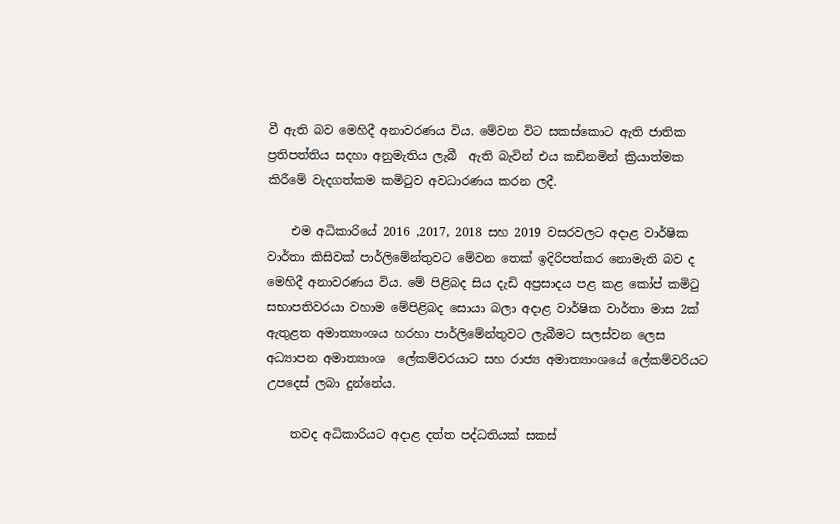වී ඇති බව මෙහිදී අනාවරණය විය. මේවන විට සකස්කොට ඇති ජාතික ප්‍රතිපත්තිය සදහා අනුමැතිය ලැබී  ඇති බැවින් එය කඩිනමින් ක්‍රියාත්මක කිරීමේ වැදගත්කම කමිටුව අවධාරණය කරන ලදී.

    එම අධිකාරියේ 2016 ,2017, 2018 සහ 2019 වසරවලට අදාළ වාර්ෂික වාර්තා කිසිවක් පාර්ලිමේන්තුවට මේවන තෙක් ඉදිරිපත්කර නොමැති බව ද මෙහිදී අනාවරණය විය. මේ පිළිබද සිය දැඩි අප්‍රසාදය පළ කළ කෝප් කමිටු සභාපතිවරයා වහාම මේපිළිබද සොයා බලා අදාළ වාර්ෂික වාර්තා මාස 2ක් ඇතුළත අමාත්‍යාංශය හරහා පාර්ලිමේන්තුවට ලැබීමට සලස්වන ලෙස අධ්‍යාපන අමාත්‍යාංශ  ලේකම්වරයාට සහ රාජ්‍ය අමාත්‍යාංශයේ ලේකම්වරියට  උපදෙස් ලබා දුන්නේය.

    තවද අධිකාරියට අදාළ දත්ත පද්ධතියක් සකස්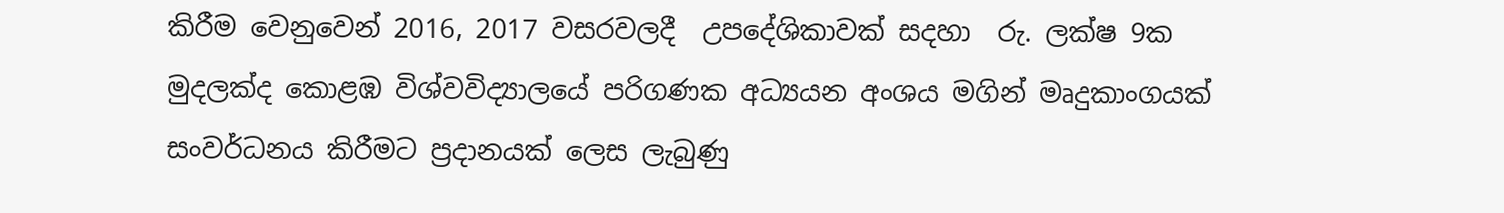කිරීම වෙනුවෙන් 2016, 2017 වසරවලදී  උපදේශිකාවක් සදහා  රු. ලක්ෂ 9ක මුදලක්ද කොළඹ විශ්වවිද්‍යාලයේ පරිගණක අධ්‍යයන අංශය මගින් මෘදුකාංගයක් සංවර්ධනය කිරීමට ප්‍රදානයක් ලෙස ලැබුණු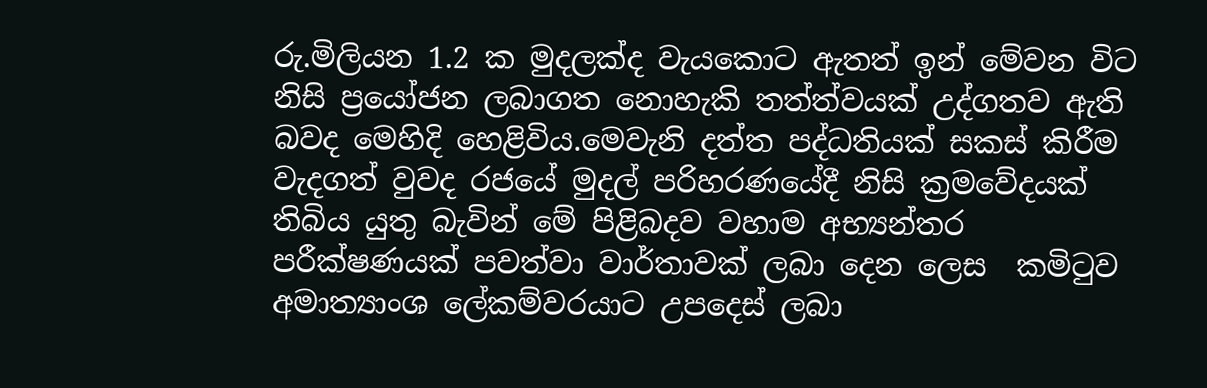රු.මිලියන 1.2 ක මුදලක්ද වැයකොට ඇතත් ඉන් මේවන විට නිසි ප්‍රයෝජන ලබාගත නොහැකි තත්ත්වයක් උද්ගතව ඇති බවද මෙහිදි හෙළිවිය.මෙවැනි දත්ත පද්ධතියක් සකස් කිරීම වැදගත් වුවද රජයේ මුදල් පරිහරණයේදී නිසි ක්‍රමවේදයක් තිබිය යුතු බැවින් මේ පිළිබදව වහාම අභ්‍යන්තර පරීක්ෂණයක් පවත්වා වාර්තාවක් ලබා දෙන ලෙස  කමිටුව අමාත්‍යාංශ ලේකම්වරයාට උපදෙස් ලබා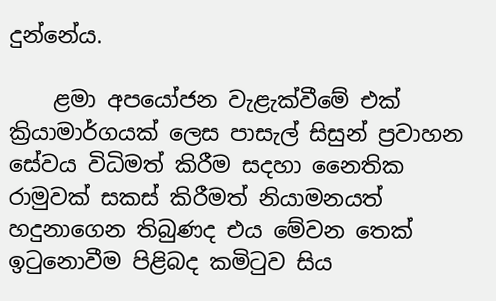දුන්නේය.

    ළමා අපයෝජන වැළැක්වීමේ එක් ක්‍රියාමාර්ගයක් ලෙස පාසැල් සිසුන් ප්‍රවාහන සේවය විධිමත් කිරීම සදහා නෛතික රාමුවක් සකස් කිරීමත් නියාමනයත් හදුනාගෙන තිබුණද එය මේවන තෙක් ඉටුනොවීම පිළිබද කමිටුව සිය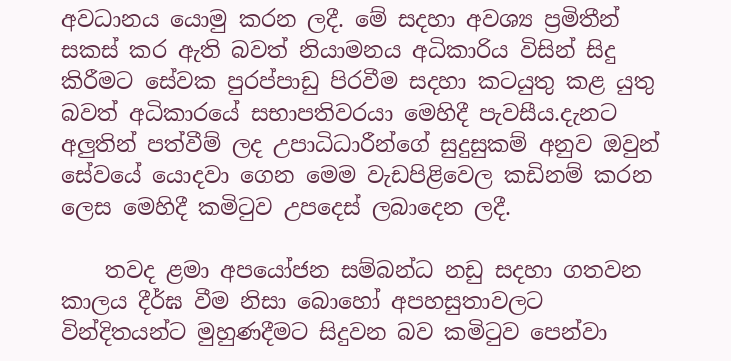අවධානය යොමු කරන ලදී. මේ සදහා අවශ්‍ය ප්‍රමිතීන් සකස් කර ඇති බවත් නියාමනය අධිකාරිය විසින් සිදු කිරීමට සේවක පුරප්පාඩු පිරවීම සදහා කටයුතු කළ යුතු බවත් අධිකාරයේ සභාපතිවරයා මෙහිදී පැවසීය.දැනට අලුතින් පත්වීම් ලද උපාධිධාරීන්ගේ සුදුසුකම් අනුව ඔවුන් සේවයේ යොදවා ගෙන මෙම වැඩපිළිවෙල කඩිනම් කරන ලෙස මෙහිදී කමිටුව උපදෙස් ලබාදෙන ලදී.

    තවද ළමා අපයෝජන සම්බන්ධ නඩු සදහා ගතවන කාලය දීර්ඝ වීම නිසා බොහෝ අපහසුතාවලට වින්දිතයන්ට මුහුණදීමට සිදුවන බව කමිටුව පෙන්වා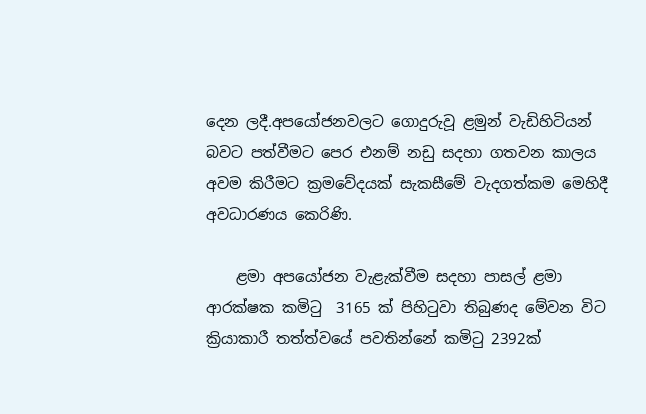දෙන ලදී.අපයෝජනවලට ගොදුරුවූ ළමුන් වැඩිහිටියන් බවට පත්වීමට පෙර එනම් නඩු සදහා ගතවන කාලය අවම කිරීමට ක්‍රමවේදයක් සැකසීමේ වැදගත්කම මෙහිදී අවධාරණය කෙරිණි.

    ළමා අපයෝජන වැළැක්වීම සදහා පාසල් ළමා ආරක්ෂක කමිටු  3165 ක් පිහිටුවා තිබුණද මේවන විට ක්‍රියාකාරී තත්ත්වයේ පවතින්නේ කමිටු 2392ක්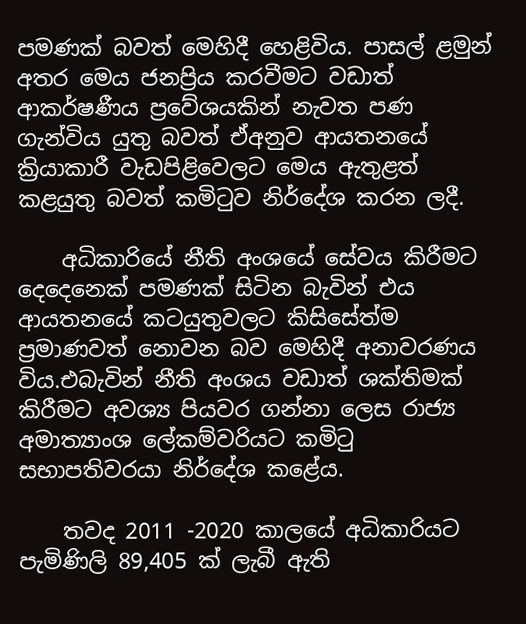පමණක් බවත් මෙහිදී හෙළිවිය. පාසල් ළමුන් අතර මෙය ජනප්‍රිය කරවීමට වඩාත් ආකර්ෂණීය ප්‍රවේශයකින් නැවත පණ ගැන්විය යුතු බවත් ඒඅනුව ආයතනයේ ක්‍රියාකාරී වැඩපිළිවෙලට මෙය ඇතුළත් කළයුතු බවත් කමිටුව නිර්දේශ කරන ලදී.

    අධිකාරියේ නීති අංශයේ සේවය කිරීමට දෙදෙනෙක් පමණක් සිටින බැවින් එය ආයතනයේ කටයුතුවලට කිසිසේත්ම ප්‍රමාණවත් නොවන බව මෙහිදී අනාවරණය විය.එබැවින් නීති අංශය වඩාත් ශක්තිමක් කිරීමට අවශ්‍ය පියවර ගන්නා ලෙස රාජ්‍ය අමාත්‍යාංශ ලේකම්වරියට කමිටු සභාපතිවරයා නිර්දේශ කළේය.

    තවද 2011 -2020 කාලයේ අධිකාරියට  පැමිණිලි 89,405 ක් ලැබී ඇති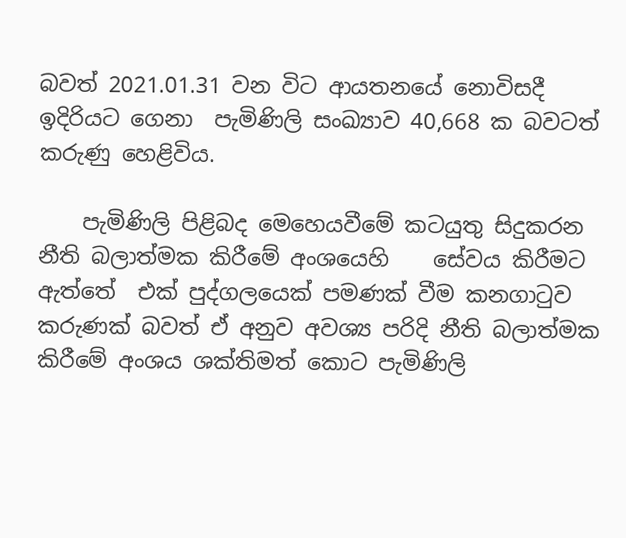බවත් 2021.01.31 වන විට ආයතනයේ නොවිසදී ඉදිරියට ගෙනා  පැමිණිලි සංඛ්‍යාව 40,668 ක බවටත් කරුණු හෙළිවිය.

    පැමිණිලි පිළිබද මෙහෙයවීමේ කටයුතු සිදුකරන නීති බලාත්මක කිරීමේ අංශයෙහි    සේවය කිරීමට ඇත්තේ  එක් පුද්ගලයෙක් පමණක් වීම කනගාටුව කරුණක් බවත් ඒ අනුව අවශ්‍ය පරිදි නීති බලාත්මක කිරීමේ අංශය ශක්තිමත් කොට පැමිණිලි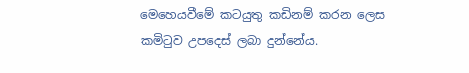මෙහෙයවීමේ කටයුතු කඩිනම් කරන ලෙස කමිටුව උපදෙස් ලබා දුන්නේය.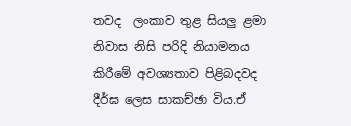තවද  ලංකාව තුළ සියලු ළමා නිවාස නිසි පරිදි නියාමනය කිරීමේ අවශ්‍යතාව පිළිබදවද දීර්ඝ ලෙස සාකච්ඡා විය.ඒ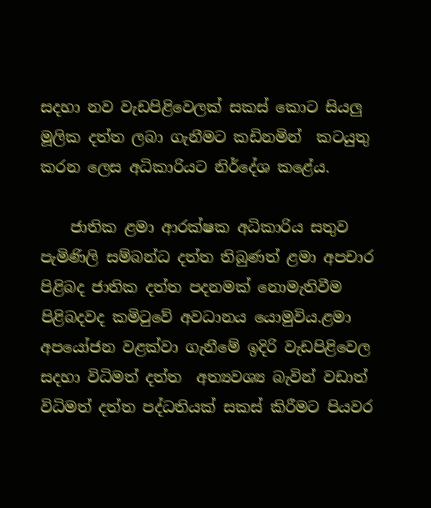සදහා නව වැඩපිළිවෙලක් සකස් කොට සියලු මූලික දත්ත ලබා ගැනීමට කඩිනමින්  කටයුතු කරන ලෙස අධිකාරියට නිර්දේශ කළේය.

    ජාතික ළමා ආරක්ෂක අධිකාරිය සතුව පැමිණිලි සම්බන්ධ දත්ත තිබුණත් ළමා අපචාර පිළිබද ජාතික දත්ත පදනමක් නොමැතිවීම පිළිබදවද කමිටුවේ අවධානය යොමුවිය.ළමා අපයෝජන වළක්වා ගැනීමේ ඉදිරි වැඩපිළිවෙල සදහා විධිමත් දත්ත  අත්‍යවශ්‍ය බැවින් වඩාත් විධිමත් දත්ත පද්ධතියක් සකස් කිරීමට පියවර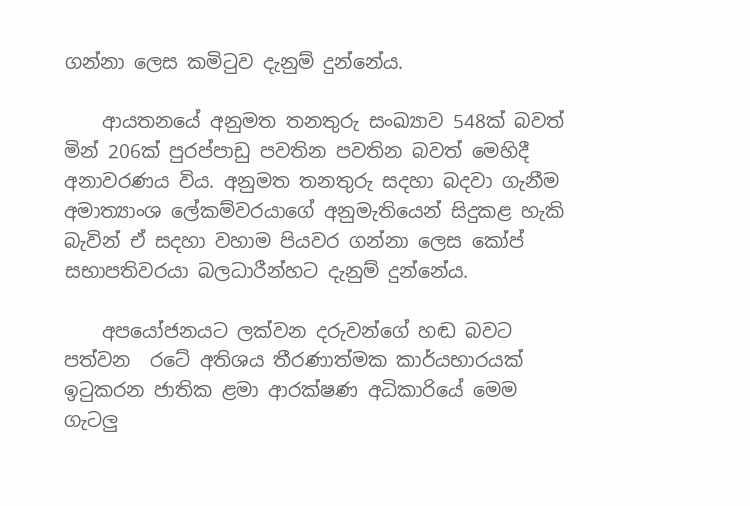ගන්නා ලෙස කමිටුව දැනුම් දුන්නේය.

    ආයතනයේ අනුමත තනතුරු සංඛ්‍යාව 548ක් බවත් මින් 206ක් පුරප්පාඩු පවතින පවතින බවත් මෙහිදී අනාවරණය විය. අනුමත තනතුරු සදහා බදවා ගැනීම අමාත්‍යාංශ ලේකම්වරයාගේ අනුමැතියෙන් සිදුකළ හැකි බැවින් ඒ සදහා වහාම පියවර ගන්නා ලෙස කෝප් සභාපතිවරයා බලධාරීන්හට දැනුම් දුන්නේය.

    අපයෝජනයට ලක්වන දරුවන්ගේ හඬ බවට පත්වන  රටේ අතිශය තීරණාත්මක කාර්යභාරයක් ඉටුකරන ජාතික ළමා ආරක්ෂණ අධිකාරියේ මෙම ගැටලු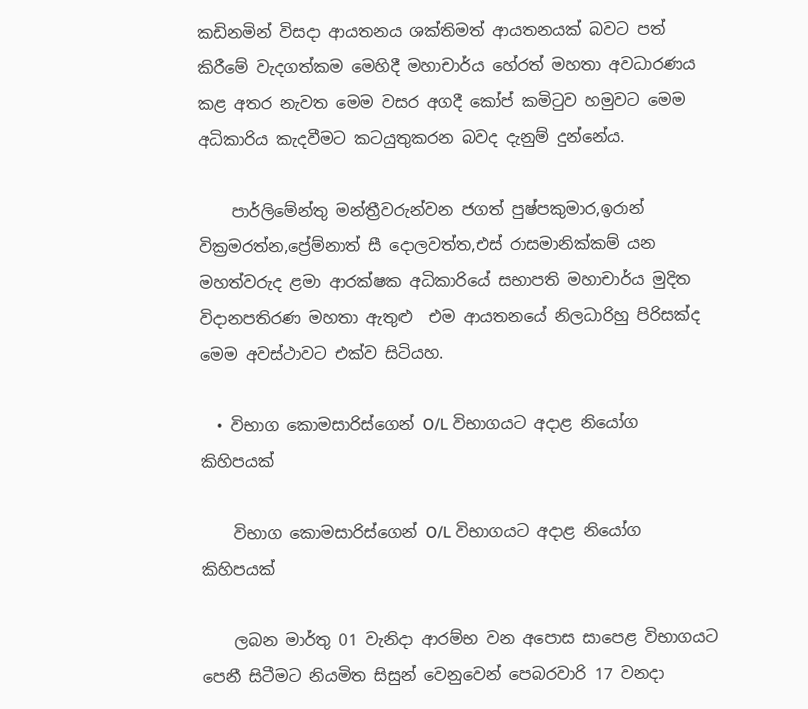කඩිනමින් විසදා ආයතනය ශක්තිමත් ආයතනයක් බවට පත් කිරීමේ වැදගත්කම මෙහිදී මහාචාර්ය හේරත් මහතා අවධාරණය කළ අතර නැවත මෙම වසර අගදී කෝප් කමිටුව හමුවට මෙම අධිකාරිය කැදවීමට කටයුතුකරන බවද දැනුම් දුන්නේය.

    පාර්ලිමේන්තු මන්ත්‍රීවරුන්වන ජගත් පුෂ්පකුමාර,ඉරාන් වික්‍රමරත්න,ප්‍රේම්නාත් සී දොලවත්ත,එස් රාසමානික්කම් යන මහත්වරුද ළමා ආරක්ෂක අධිකාරියේ සභාපති මහාචාර්ය මුදිත විදානපතිරණ මහතා ඇතුළු  එම ආයතනයේ නිලධාරිහු පිරිසක්ද මෙම අවස්ථාවට එක්ව සිටියහ.

  • විභාග කොමසාරිස්ගෙන් O/L විභාගයට අදාළ නියෝග කිහිපයක්

    විභාග කොමසාරිස්ගෙන් O/L විභාගයට අදාළ නියෝග කිහිපයක්

    ලබන මාර්තු 01 වැනිදා ආරම්භ වන අපොස සාපෙළ විභාගයට පෙනී සිටීමට නියමිත සිසුන් වෙනුවෙන් පෙබරවාරි 17 වනදා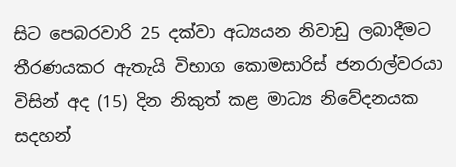සිට පෙබරවාරි 25 දක්වා අධ්‍යයන නිවාඩු ලබාදීමට තීරණයකර ඇතැයි විභාග කොමසාරිස් ජනරාල්වරයා විසින් අද (15) දින නිකුත් කළ මාධ්‍ය නිවේදනයක සදහන්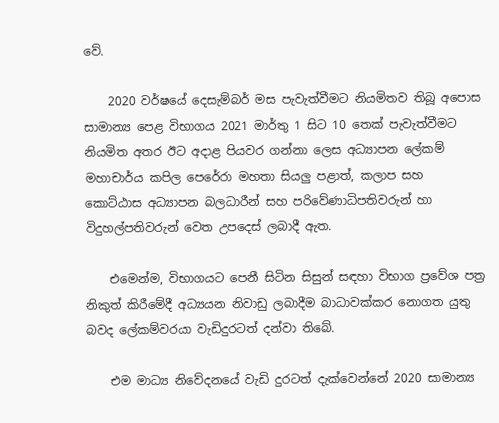වේ.

    2020 වර්ෂයේ දෙසැම්බර් මස පැවැත්වීමට නියමිතව තිබූ අපොස සාමාන්‍ය පෙළ විභාගය 2021 මාර්තු 1 සිට 10 තෙක් පැවැත්වීමට නියමිත අතර ඊට අදාළ පියවර ගන්නා ලෙස අධ්‍යාපන ලේකම් මහාචාර්ය කපිල පෙරේරා මහතා සියලු පළාත්, කලාප සහ කොට්ඨාස අධ්‍යාපන බලධාරීන් සහ පරිවේණාධිපතිවරුන් හා විදුහල්පතිවරුන් වෙත උපදෙස් ලබාදී ඇත.

    එමෙන්ම, විභාගයට පෙනී සිටින සිසුන් සඳහා විභාග ප්‍රවේශ පත්‍ර නිකුත් කිරීමේදී අධ්‍යයන නිවාඩු ලබාදීම බාධාවක්කර නොගත යුතු බවද ලේකම්වරයා වැඩිදුරටත් දන්වා තිබේ.

    එම මාධ්‍ය නිවේදනයේ වැඩි දුරටත් දැක්වෙන්නේ 2020 සාමාන්‍ය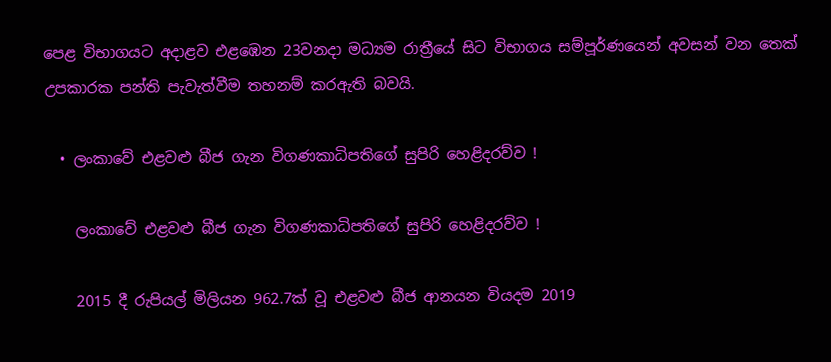පෙළ විභාගයට අදාළව එළඹෙන 23වනදා මධ්‍යම රාත්‍රීයේ සිට විභාගය සම්පූර්ණයෙන් අවසන් වන තෙක් උපකාරක පන්ති පැවැත්වීම තහනම් කරඇති බවයි.

  • ලංකාවේ එළවළු බීජ ගැන විගණකාධිපතිගේ සුපිරි හෙළිදරව්ව !

    ලංකාවේ එළවළු බීජ ගැන විගණකාධිපතිගේ සුපිරි හෙළිදරව්ව !

    2015 දී රුපියල් මිලියන 962.7ක් වූ එළවළු බීජ ආනයන වියදම 2019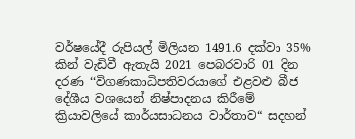වර්ෂයේදී රුපියල් මිලියන 1491.6 දක්වා 35% කින් වැඩිවී ඇතැයි 2021 පෙබරවාරි 01 දින දරණ ‘‘විගණකාධිපතිවරයාගේ එළවළු බීජ දේශීය වශයෙන් නිෂ්පාදනය කිරීමේ ක්‍රියාවලියේ කාර්යසාධනය වාර්තාව“ සදහන්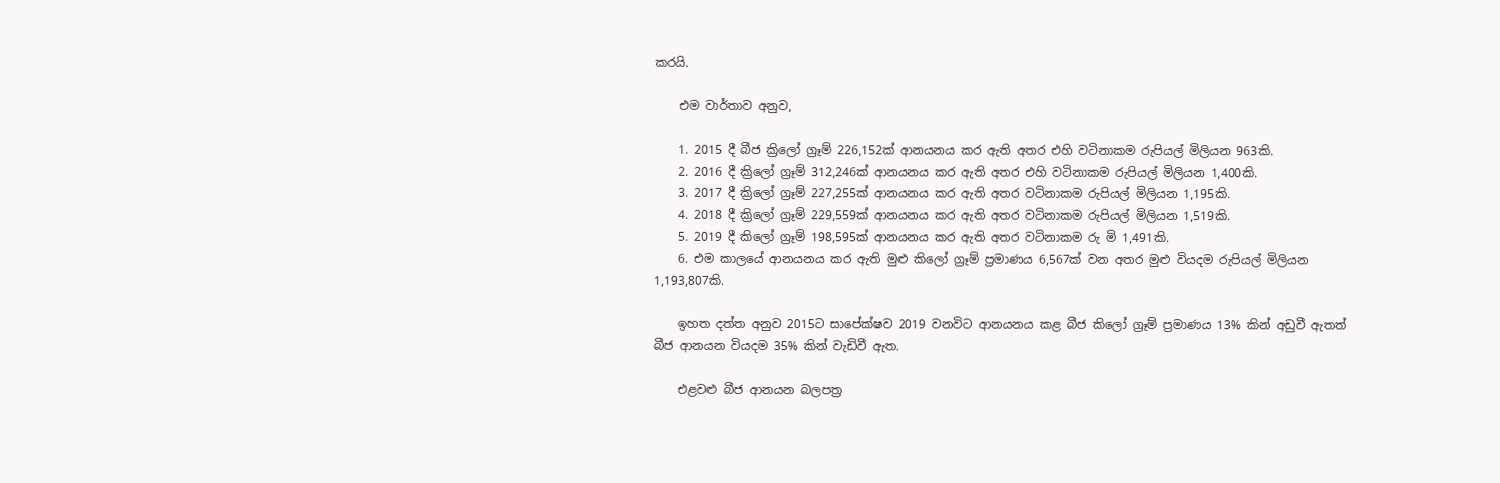කරයි.

    එම වාර්තාව අනුව,

    1. 2015 දී බීජ ක්‍රිලෝ ග්‍රෑම් 226,152ක් ආනයනය කර ඇති අතර එහි වටිනාකම රුපියල් මිලියන 963කි.
    2. 2016 දී ක්‍රිලෝ ග්‍රෑම් 312,246ක් ආනයනය කර ඇති අතර එහි වටිනාකම රුපියල් මිලියන 1,400කි.
    3. 2017 දී ක්‍රිලෝ ග්‍රෑම් 227,255ක් ආනයනය කර ඇති අතර වටිනාකම රුපියල් මිලියන 1,195කි.
    4. 2018 දී ක්‍රිලෝ ග්‍රෑම් 229,559ක් ආනයනය කර ඇති අතර වටිනාකම රුපියල් මිලියන 1,519කි.
    5. 2019 දී කිලෝ ග්‍රෑම් 198,595ක් ආනයනය කර ඇති අතර වටිනාකම රු මි 1,491කි.
    6. එම කාලයේ ආනයනය කර ඇති මුළු කිලෝ ග්‍රෑම් ප්‍රමාණය 6,567ක් වන අතර මුළු වියදම රුපියල් මිලියන 1,193,807කි.

    ඉහත දත්ත අනුව 2015ට සාපේක්ෂව 2019 වනවිට ආනයනය කළ බීජ කිලෝ ග්‍රෑම් ප්‍රමාණය 13% කින් අඩුවී ඇතත් බීජ ආනයන වියදම 35% කින් වැඩිවී ඇත.

    එළවළු බීජ ආනයන බලපත්‍ර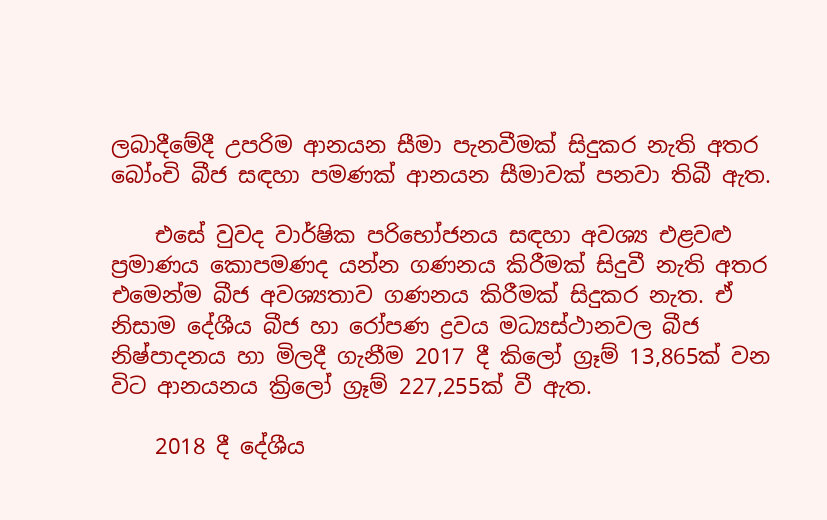ලබාදීමේදී උපරිම ආනයන සීමා පැනවීමක් සිදුකර නැති අතර බෝංචි බීජ සඳහා පමණක් ආනයන සීමාවක් පනවා තිබී ඇත.

    එසේ වුවද වාර්ෂික පරිභෝජනය සඳහා අවශ්‍ය එළවළු ප්‍රමාණය කොපමණද යන්න ගණනය කිරීමක් සිදුවී නැති අතර එමෙන්ම බීජ අවශ්‍යතාව ගණනය කිරීමක් සිදුකර නැත. ඒ නිසාම දේශීය බීජ හා රෝපණ ද්‍රවය මධ්‍යස්ථානවල බීජ නිෂ්පාදනය හා මිලදී ගැනීම 2017 දී කිලෝ ග්‍රෑම් 13,865ක් වන විට ආනයනය ක්‍රිලෝ ග්‍රෑම් 227,255ක් වී ඇත.

    2018 දී දේශීය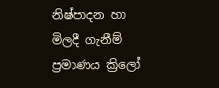නිෂ්පාදන හා මිලදී ගැනීම් ප්‍රමාණය ක්‍රිලෝ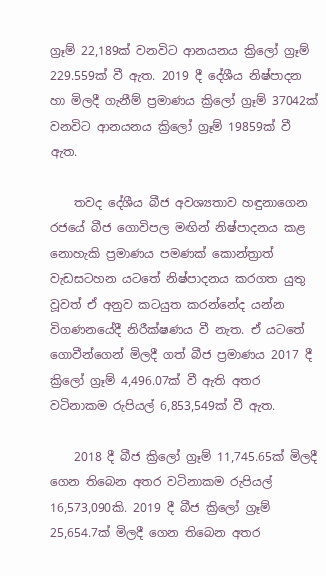ග්‍රෑම් 22,189ක් වනවිට ආනයනය ක්‍රිලෝ ග්‍රෑම් 229.559ක් වී ඇත. 2019 දී දේශීය නිෂ්පාදන හා මිලදී ගැනීම් ප්‍රමාණය ක්‍රිලෝ ග්‍රෑම් 37042ක් වනවිට ආනයනය ක්‍රිලෝ ග්‍රෑම් 19859ක් වී ඇත.

    තවද දේශීය බීජ අවශ්‍යතාව හඳුනාගෙන රජයේ බීජ ගොවිපල මඟින් නිෂ්පාදනය කළ නොහැකි ප්‍රමාණය පමණක් කොන්ත්‍රාත් වැඩසටහන යටතේ නිෂ්පාදනය කරගත යුතු වූවත් ඒ අනුව කටයුත කරන්නේද යන්න විගණනයේදී නිරීක්ෂණය වී නැත. ඒ යටතේ ගොවීන්ගෙන් මිලදී ගත් බීජ ප්‍රමාණය 2017 දී ක්‍රිලෝ ග්‍රෑම් 4,496.07ක් වී ඇති අතර වටිනාකම රුපියල් 6,853,549ක් වී ඇත.

    2018 දී බීජ ක්‍රිලෝ ග්‍රෑම් 11,745.65ක් මිලදී ගෙන තිබෙන අතර වටිනාකම රුපියල් 16,573,090කි. 2019 දී බීජ ක්‍රිලෝ ග්‍රෑම් 25,654.7ක් මිලදී ගෙන තිබෙන අතර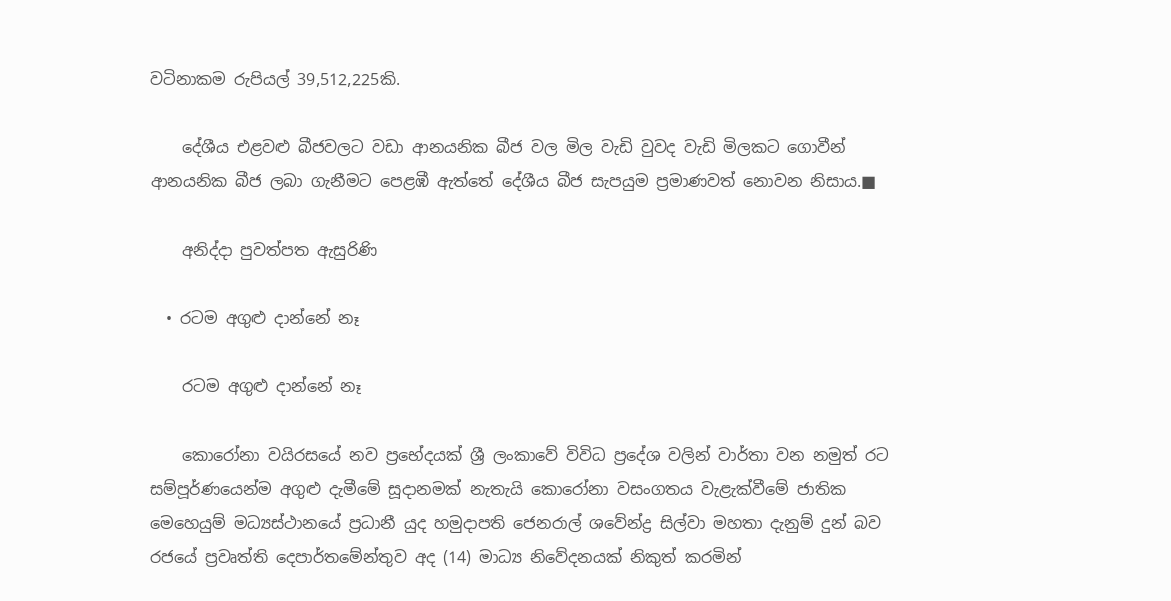වටිනාකම රුපියල් 39,512,225කි.

    දේශීය එළවළු බීජවලට වඩා ආනයනික බීජ වල මිල වැඩි වුවද වැඩි මිලකට ගොවීන් ආනයනික බීජ ලබා ගැනීමට පෙළඹී ඇත්තේ දේශීය බීජ සැපයුම ප්‍රමාණවත් නොවන නිසාය.■

    අනිද්දා පුවත්පත ඇසුරිණි

  • රටම අගුළු දාන්නේ නෑ

    රටම අගුළු දාන්නේ නෑ

    කොරෝනා වයිරසයේ නව ප්‍රභේදයක් ශ්‍රී ලංකාවේ විවිධ ප්‍රදේශ වලින් වාර්තා වන නමුත් රට සම්පූර්ණයෙන්ම අගුළු දැමීමේ සූදානමක් නැතැයි කොරෝනා වසංගතය වැළැක්වීමේ ජාතික මෙහෙයුම් මධ්‍යස්ථානයේ ප්‍රධානී යුද හමුදාපති ජෙනරාල් ශවේන්ද්‍ර සිල්වා මහතා දැනුම් දුන් බව රජයේ ප්‍රවෘත්ති දෙපාර්තමේන්තුව අද (14) මාධ්‍ය නිවේදනයක් නිකුත් කරමින්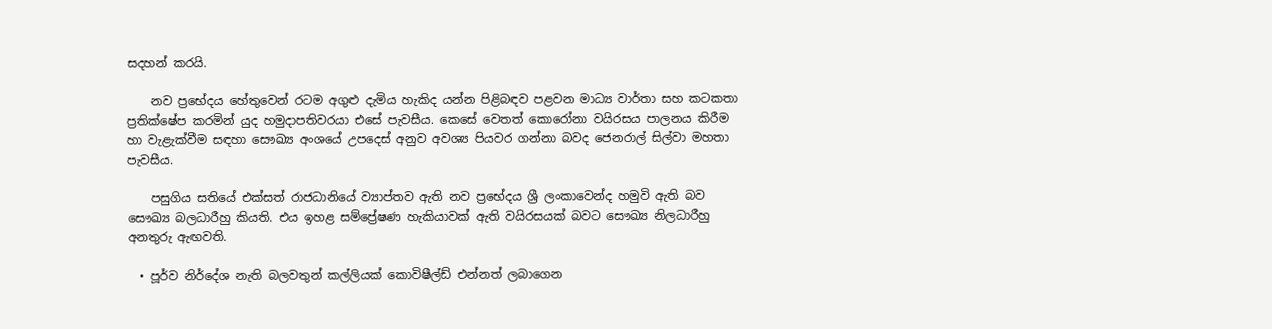සදහන් කරයි.

    නව ප්‍රභේදය හේතුවෙන් රටම අගුළු දැමිය හැකිද යන්න පිළිබඳව පළවන මාධ්‍ය වාර්තා සහ කටකතා ප්‍රතික්ෂේප කරමින් යුද හමුදාපතිවරයා එසේ පැවසීය. කෙසේ වෙතත් කොරෝනා වයිරසය පාලනය කිරීම හා වැළැක්වීම සඳහා සෞඛ්‍ය අංශයේ උපදෙස් අනුව අවශ්‍ය පියවර ගන්නා බවද ජෙනරාල් සිල්වා මහතා පැවසීය.

    පසුගිය සතියේ එක්සත් රාජධානියේ ව්‍යාප්තව ඇති නව ප්‍රභේදය ශ්‍රී ලංකාවෙන්ද හමුවි ඇති බව සෞඛ්‍ය බලධාරීහු කියති. එය ඉහළ සම්ප්‍රේෂණ හැකියාවක් ඇති වයිරසයක් බවට සෞඛ්‍ය නිලධාරීහු අනතුරු ඇඟවති.

  • පූර්ව නිර්දේශ නැති බලවතුන් කල්ලියක් කොවිෂීල්ඩ් එන්නත් ලබාගෙන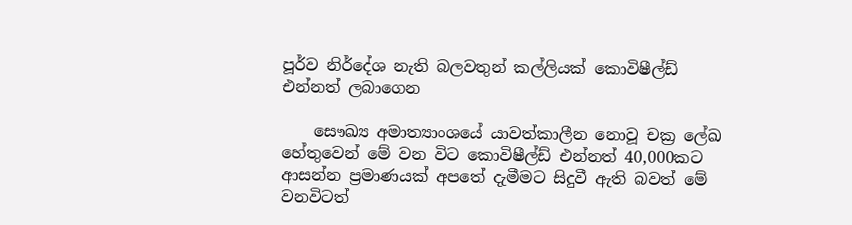පූර්ව නිර්දේශ නැති බලවතුන් කල්ලියක් කොවිෂීල්ඩ් එන්නත් ලබාගෙන

    සෞඛ්‍ය අමාත්‍යාංශයේ යාවත්කාලීන නොවූ චක්‍ර ලේඛ හේතුවෙන් මේ වන විට කොවිෂීල්ඩ් එන්නත් 40,000කට ආසන්න ප්‍රමාණයක් අපතේ දැමීමට සිදුවී ඇති බවත් මේ වනවිටත්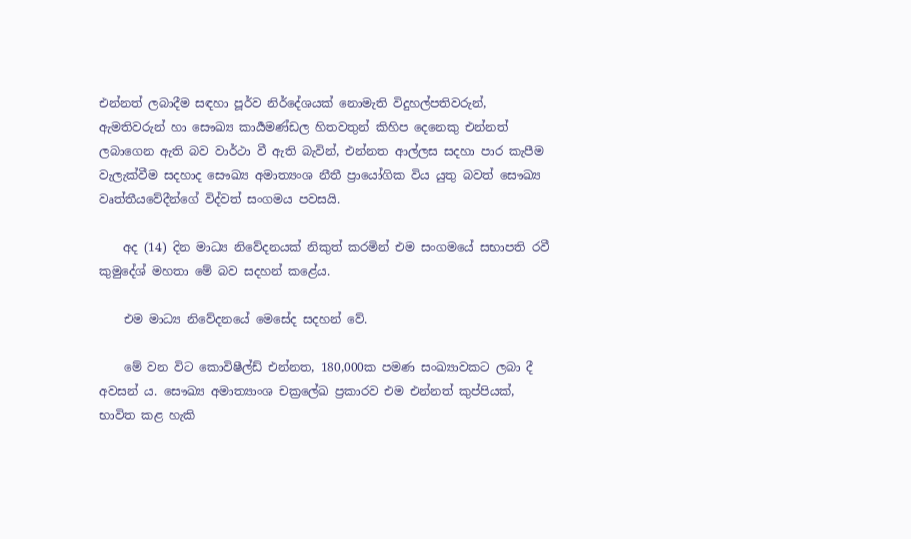එන්නත් ලබාදීම සඳහා පූර්ව නිර්දේශයක් නොමැති විදුහල්පතිවරුන්, ඇමතිවරුන් හා සෞඛ්‍ය කාර්‍යමණ්ඩල හිතවතුන් කිහිප දෙනෙකු එන්නත් ලබාගෙන ඇති බව වාර්ථා වී ඇති බැවින්, එන්නත ආල්ලස සදහා පාර කැපීම වැලැක්වීම සදහාද සෞඛ්‍ය අමාත්‍යංශ නීතී ප්‍රායෝගික විය යුතු බවත් සෞඛ්‍ය වෘත්තීයවේදීන්ගේ විද්වත් සංගමය පවසයි.

    අද (14) දින මාධ්‍ය නිවේදනයක් නිකුත් කරමින් එම සංගමයේ සභාපති රවී කුමුදේශ් මහතා මේ බව සදහන් කළේය.

    එම මාධ්‍ය නිවේදනයේ මෙසේද සදහන් වේ.

    මේ වන විට කොවිෂීල්ඩ් එන්නත, 180,000ක පමණ සංඛ්‍යාවකට ලබා දී අවසන්‍ ය. සෞඛ්‍ය අමාත්‍යාංශ චක්‍රලේඛ ප්‍රකාරව එම එන්නත් කුප්පියක්, භාවිත කළ හැකි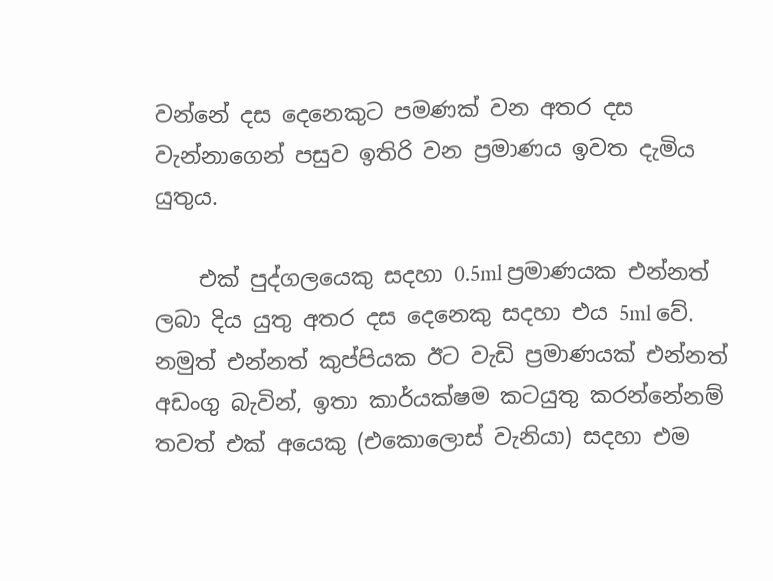වන්නේ දස දෙනෙකුට පමණක් වන අතර දස වැන්නාගෙන් පසුව ඉතිරි වන ප්‍රමාණය ඉවත දැමිය යුතුය.

    එක් පුද්ගලයෙකු සදහා 0.5ml ප්‍රමාණයක එන්නත් ලබා දිය යුතු අතර දස දෙනෙකු සදහා එය 5ml වේ. නමුත් එන්නත් කුප්පියක ඊට වැඩි ප්‍රමාණයක් එන්නත් අඩංගු බැවින්, ඉතා කාර්යක්ෂම කටයුතු කරන්නේනම් තවත් එක් අයෙකු (එකොලොස් වැනියා) සදහා එම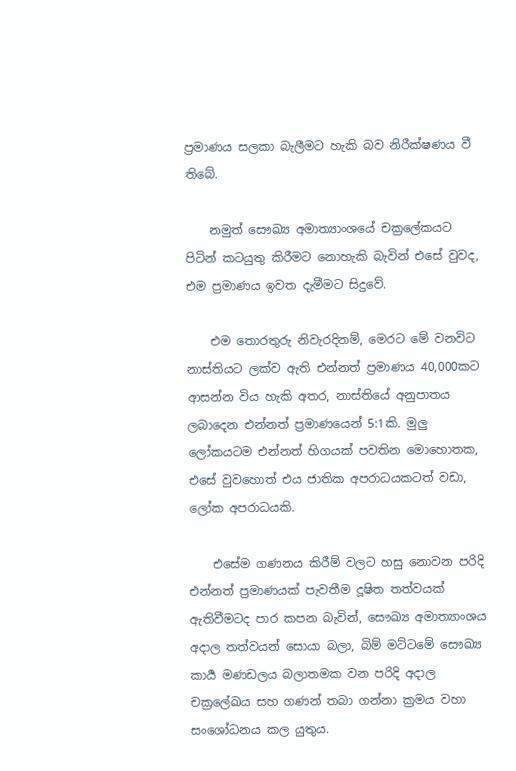ප්‍රමාණය සලකා බැලීමට හැකි බව නිරීක්ෂණය වී තිබේ.

    නමුත් සෞඛ්‍ය අමාත්‍යාංශයේ චක්‍රලේකයට පිටින් කටයුතු කිරීමට නොහැකි බැවින් එසේ වුවද, එම ප්‍රමාණය ඉවත දැමීමට සිදුවේ.

    එම තොරතුරු නිවැරදිනම්, මෙරට මේ වනවිට නාස්තියට ලක්ව ඇති එන්නත් ප්‍රමාණය 40,000කට ආසන්න විය හැකි අතර, නාස්තියේ අනුපාතය ලබාදෙන එන්නත් ප්‍රමාණයෙන් 5:1කි. මුලු ලෝකයටම එන්නත් හිගයක් පවතින මොහොතක, එසේ වුවහොත් එය ජාතික අපරාධයකටත් වඩා, ලෝක අපරාධයකි.

    එසේම ගණනය කිරීම් වලට හසු නොවන පරිදි එන්නත් ප්‍රමාණයක් පැවතීම දූෂිත තත්වයක් ඇතිවීමටද පාර කපන බැවින්, සෞඛ්‍ය අමාත්‍යාංශය අදාල තත්වයන් සොයා බලා, බිම් මට්ටමේ සෞඛ්‍ය කාර්‍ය මණඩලය බලාතමක වන පරිදි අදාල චක්‍රලේඛය සහ ගණන් තබා ගන්නා ක්‍රමය වහා සංශෝධනය කල යුතුය.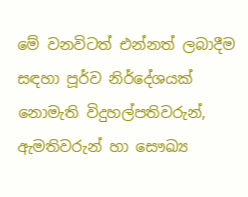මේ වනවිටත් එන්නත් ලබාදීම සඳහා පූර්ව නිර්දේශයක් නොමැති විදුහල්පතිවරුන්, ඇමතිවරුන් හා සෞඛ්‍ය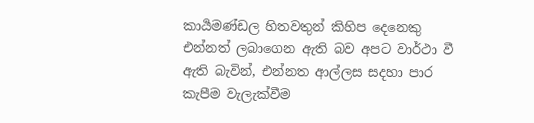කාර්‍යමණ්ඩල හිතවතුන් කිහිප දෙනෙකු එන්නත් ලබාගෙන ඇති බව අපට වාර්ථා වී ඇති බැවින්, එන්නත ආල්ලස සදහා පාර කැපීම වැලැක්වීම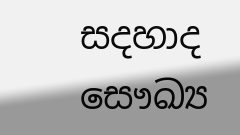සදහාද සෞඛ්‍ය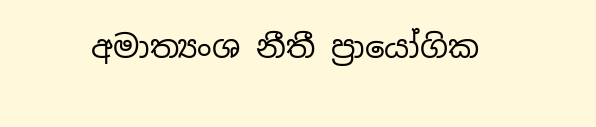අමාත්‍යංශ නීතී ප්‍රායෝගික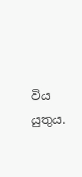විය යුතුය.